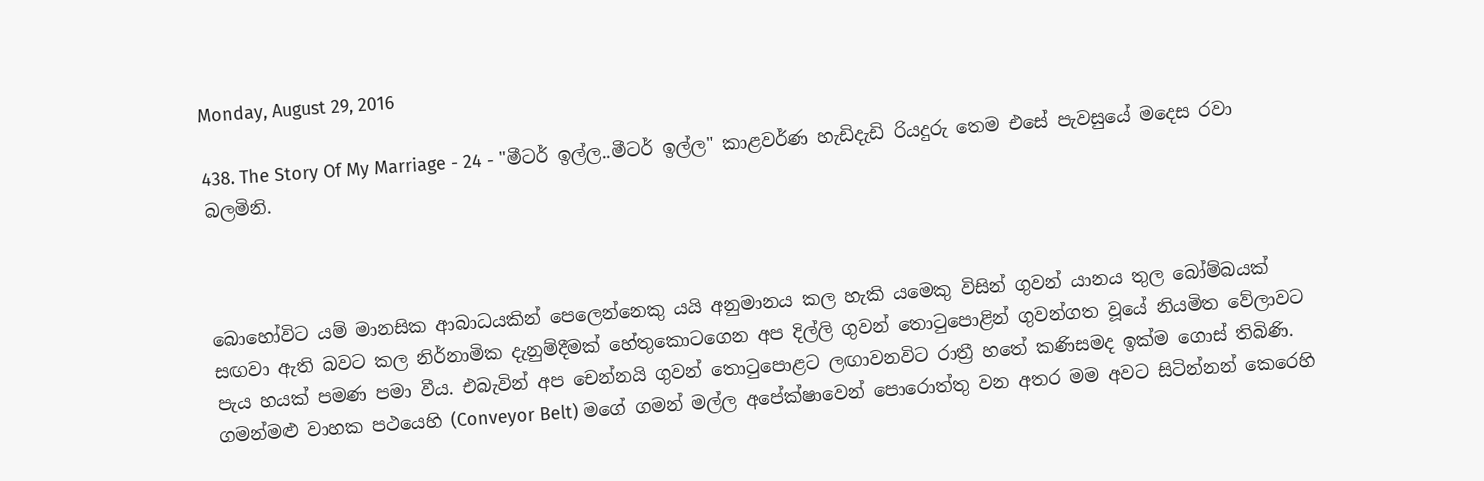Monday, August 29, 2016

438. The Story Of My Marriage - 24 - "මීටර් ඉල්ල..මීටර් ඉල්ල" කාළවර්ණ හැඩිදැඩි රියදුරු තෙම එසේ පැවසුයේ මදෙස රවා බලමිනි.



බොහෝවිට යම් මානසික ආබාධයකින් පෙලෙන්නෙකු යයි අනුමානය කල හැකි යමෙකු විසින් ගුවන් යානය තුල බෝම්බයක් සඟවා ඇති බවට කල නිර්නාමික දැනුම්දීමක් හේතුකොටගෙන අප දිල්ලි ගුවන් තොටුපොළින් ගුවන්ගත වූයේ නියමිත වේලාවට පැය හයක් පමණ පමා වීය. එබැවින් අප චෙන්නයි ගුවන් තොටුපොළට ලඟාවනවිට රාත්‍රී හතේ කණිසමද ඉක්ම ගොස් තිබිණි. ගමන්මළු වාහක පථයෙහි (Conveyor Belt) මගේ ගමන් මල්ල අපේක්ෂාවෙන් පොරොත්තු වන අතර මම අවට සිටින්නන් කෙරෙහි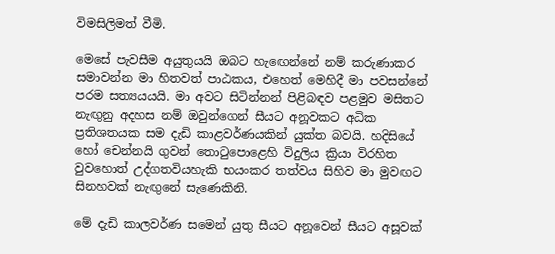විමසිලිමත් වීමි.

මෙසේ පැවසීම අයුතුයයි ඔබට හැඟෙන්නේ නම් කරුණාකර සමාවන්න මා හිතවත් පාඨකය, එහෙත් මෙහිදී මා පවසන්නේ පරම සත්‍යයයයි. මා අවට සිටින්නන් පිළිබඳව පළමුව මසිතට නැඟුනු අදහස නම් ඔවුන්ගෙන් සීයට අනූවකට අධික ප්‍රතිශතයක සම දැඩි කාළවර්ණයකින් යුක්ත බවයි. හදිසියේ හෝ චෙන්නයි ගුවන් තොටුපොළෙහි විදුලිය ක්‍රියා විරහිත වුවහොත් උද්ගතවියහැකි භයංකර තත්වය සිහිව මා මුවඟට සිනහවක් නැඟුනේ සැණෙකිනි.

මේ දැඩි කාලවර්ණ සමෙන් යුතු සීයට අනූවෙන් සීයට අසූවක්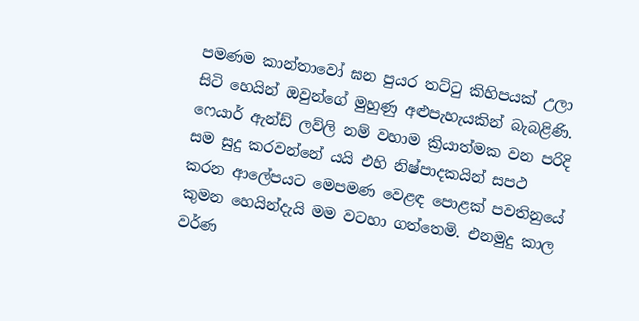පමණම කාන්තාවෝ ඝන පුයර තට්ටු කිහිපයක් උලා සිටි හෙයින් ඔවුන්ගේ මුහුණු අළුපැහැයකින් බැබළිණි. ෆෙයාර් ඇන්ඩ් ලව්ලි නම් වහාම ක්‍රියාත්මක වන පරිදි සම සුදු කරවන්නේ යයි එහි නිෂ්පාදකයින් සපථ කරන ආලේපයට මෙපමණ වෙළඳ පොළක් පවතිනුයේ කුමන හෙයින්දැයි මම වටහා ගත්තෙමි. එනමුදු කාල වර්ණ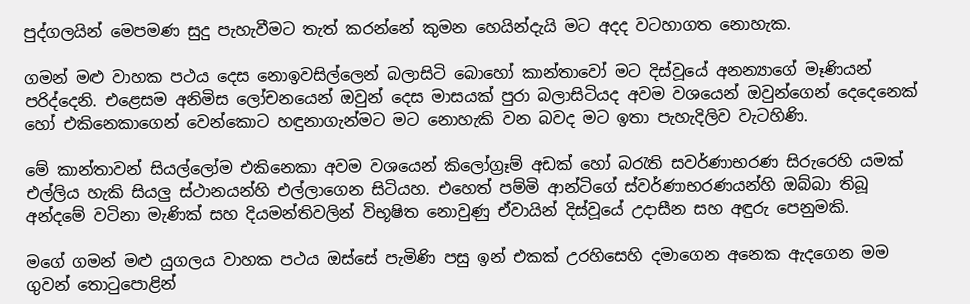පුද්ගලයින් මෙපමණ සුදු පැහැවීමට තැත් කරන්නේ කුමන හෙයින්දැයි මට අදද වටහාගත නොහැක.

ගමන් මළු වාහක පථය දෙස නොඉවසිල්ලෙන් බලාසිටි බොහෝ කාන්තාවෝ මට දිස්වූයේ අනන්‍යාගේ මෑණියන් පරිද්දෙනි. එළෙසම අනිමිස ලෝචනයෙන් ඔවුන් දෙස මාසයක් පුරා බලාසිටියද අවම වශයෙන් ඔවුන්ගෙන් දෙදෙනෙක් හෝ එකිනෙකාගෙන් වෙන්කොට හඳුනාගැන්මට මට නොහැකි වන බවද මට ඉතා පැහැදිලිව වැටහිණි.

මේ කාන්තාවන් සියල්ලෝම එකිනෙකා අවම වශයෙන් කිලෝග්‍රෑම් අඩක් හෝ බරැති සවර්ණාභරණ සිරුරෙහි යමක් එල්ලිය හැකි සියලු ස්ථානයන්හි එල්ලාගෙන සිටියහ. එහෙත් පම්මි ආන්ටිගේ ස්වර්ණාභරණයන්හි ඔබ්බා තිබූ අන්දමේ වටිනා මැණික් සහ දියමන්තිවලින් විභූෂිත නොවුණු ඒවායින් දිස්වූයේ උදාසීන සහ අඳුරු පෙනුමකි.

මගේ ගමන් මළු යුගලය වාහක පථය ඔස්සේ පැමිණි පසු ඉන් එකක් උරහිසෙහි දමාගෙන අනෙක ඇදගෙන මම ගුවන් තොටුපොළින්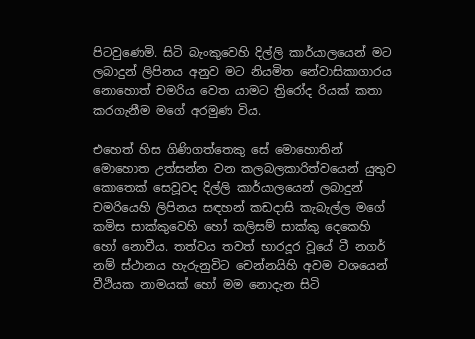පිටවුණෙමි. සිටි බැංකුවෙහි දිල්ලි කාර්යාලයෙන් මට ලබාදුන් ලිපිනය අනුව මට නියමිත නේවාසිකාගාරය නොහොත් චමරිය වෙත යාමට ත්‍රිරෝද රියක් කතා කරගැනීම මගේ අරමුණ විය.

එහෙත් හිස ගිණිගත්තෙකු සේ මොහොතින් මොහොත උත්සන්න වන කලබලකාරිත්වයෙන් යුතුව කොතෙක් සෙවූවද දිල්ලි කාර්යාලයෙන් ලබාදුන් චමරියෙහි ලිපිනය සඳහන් කඩදාසි කැබැල්ල මගේ කමිස සාක්කුවෙහි හෝ කලිසම් සාක්කු දෙකෙහි හෝ නොවීය. තත්වය තවත් භාරදූර වූයේ ටී නගර් නම් ස්ථානය හැරුනුවිට චෙන්නයිහි අවම වශයෙන් වීථියක නාමයක් හෝ මම නොදැන සිටි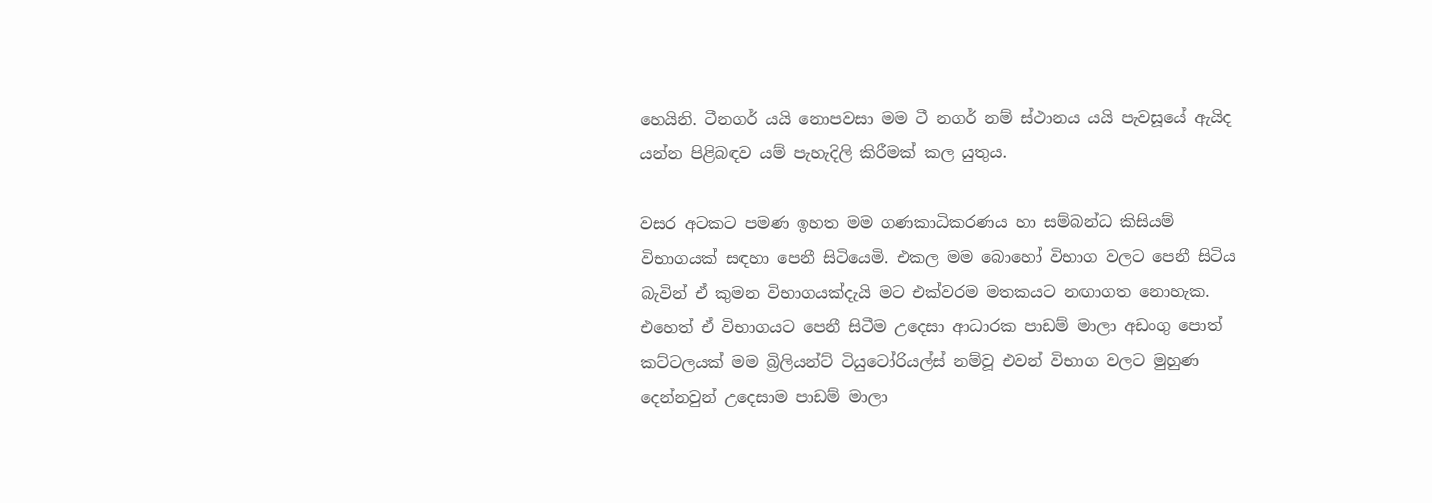හෙයිනි. ටීනගර් යයි නොපවසා මම ටී නගර් නම් ස්ථානය යයි පැවසූයේ ඇයිද යන්න පිළිබඳව යම් පැහැදිලි කිරීමක් කල යුතුය.

වසර අටකට පමණ ඉහත මම ගණකාධිකරණය හා සම්බන්ධ කිසියම් විභාගයක් සඳහා පෙනී සිටියෙමි. එකල මම බොහෝ විභාග වලට පෙනී සිටිය බැවින් ඒ කුමන විභාගයක්දැයි මට එක්වරම මතකයට නඟාගත නොහැක. එහෙත් ඒ විභාගයට පෙනී සිටීම උදෙසා ආධාරක පාඩම් මාලා අඩංගු පොත් කට්ටලයක් මම බ්‍රිලියන්ට් ටියුටෝරියල්ස් නම්වූ එවන් විභාග වලට මුහුණ දෙන්නවුන් උදෙසාම පාඩම් මාලා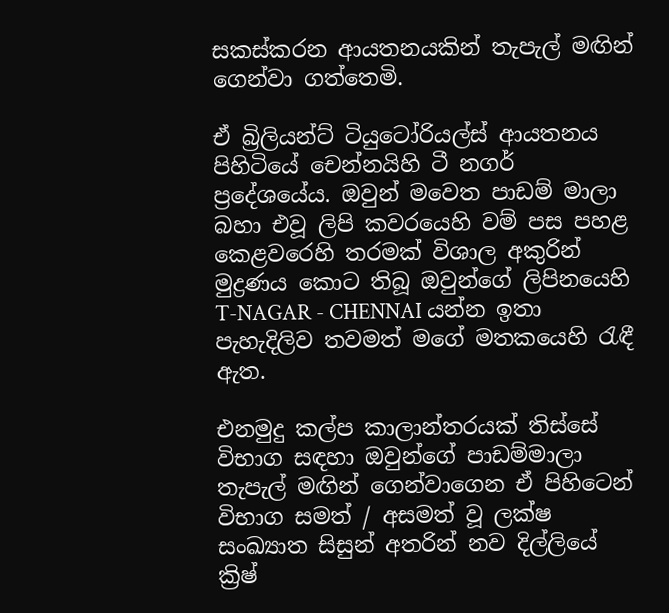සකස්කරන ආයතනයකින් තැපැල් මඟින් ගෙන්වා ගත්තෙමි.

ඒ බ්‍රිලියන්ට් ටියුටෝරියල්ස් ආයතනය පිහිටියේ චෙන්නයිහි ටී නගර් ප්‍රදේශයේය. ඔවුන් මවෙත පාඩම් මාලා බහා එවූ ලිපි කවරයෙහි වම් පස පහළ කෙළවරෙහි තරමක් විශාල අකුරින් මුද්‍රණය කොට තිබූ ඔවුන්ගේ ලිපිනයෙහි T-NAGAR - CHENNAI යන්න ඉතා පැහැදිලිව තවමත් මගේ මතකයෙහි රැඳී ඇත.

එනමුදු කල්ප කාලාන්තරයක් තිස්සේ විභාග සඳහා ඔවුන්ගේ පාඩම්මාලා තැපැල් මඟින් ගෙන්වාගෙන ඒ පිහිටෙන් විභාග සමත් / අසමත් වූ ලක්ෂ සංඛ්‍යාත සිසුන් අතරින් නව දිල්ලියේ ක්‍රිෂ්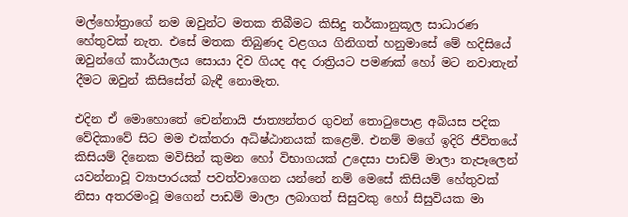මල්හෝත්‍රාගේ නම ඔවුන්ට මතක තිබීමට කිසිදු තර්කානුකූල සාධාරණ හේතුවක් නැත. එසේ මතක තිබුණද වළගය ගිනිගත් හනුමාසේ මේ හදිසියේ ඔවුන්ගේ කාර්යාලය සොයා දිව ගියද අද රාත්‍රියට පමණක් හෝ මට නවාතැන් දීමට ඔවුන් කිසිසේත් බැඳී නොමැත.

එදින ඒ මොහොතේ චෙන්නායි ජාත්‍යන්තර ගුවන් තොටුපොළ අබියස පදික වේදිකාවේ සිට මම එක්තරා අධිෂ්ඨානයක් කළෙමි. එනම් මගේ ඉදිරි ජීවිතයේ කිසියම් දිනෙක මවිසින් කුමන හෝ විභාගයක් උදෙසා පාඩම් මාලා තැපෑලෙන් යවන්නාවූ ව්‍යාපාරයක් පවත්වාගෙන යන්නේ නම් මෙසේ කිසියම් හේතුවක් නිසා අතරමංවූ මගෙන් පාඩම් මාලා ලබාගත් සිසුවකු හෝ සිසුවියක මා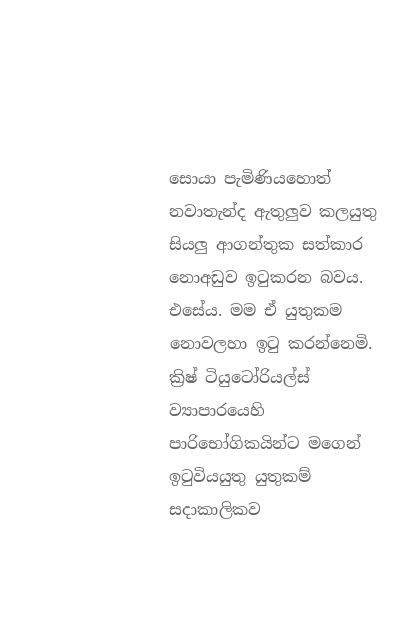සොයා පැමිණියහොත් නවාතැන්ද ඇතුලුව කලයුතු සියලු ආගන්තුක සත්කාර නොඅඩුව ඉටුකරන බවය. එසේය. මම ඒ යුතුකම නොවලහා ඉටු කරන්නෙමි. ක්‍රිෂ් ටියුටෝරියල්ස් ව්‍යාපාරයෙහි පාරිභෝගිකයින්ට මගෙන් ඉටුවියයුතු යුතුකම් සදාකාලිකව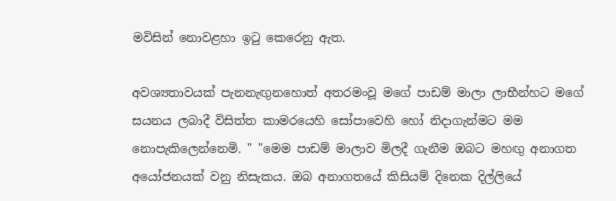මවිසින් නොවළහා ඉටු කෙරෙනු ඇත.

අවශ්‍යතාවයක් පැනනැඟුනහොත් අතරමංවූ මගේ පාඩම් මාලා ලාභීන්හට මගේ සයනය ලබාදී විසිත්ත කාමරයෙහි සෝපාවෙහි හෝ නිදාගැන්මට මම නොපැකිලෙන්නෙමි. " "මෙම පාඩම් මාලාව මිලදී ගැනීම ඔබට මහඟු අනාගත අයෝජනයක් වනු නිසැකය. ඔබ අනාගතයේ කිසියම් දිනෙක දිල්ලියේ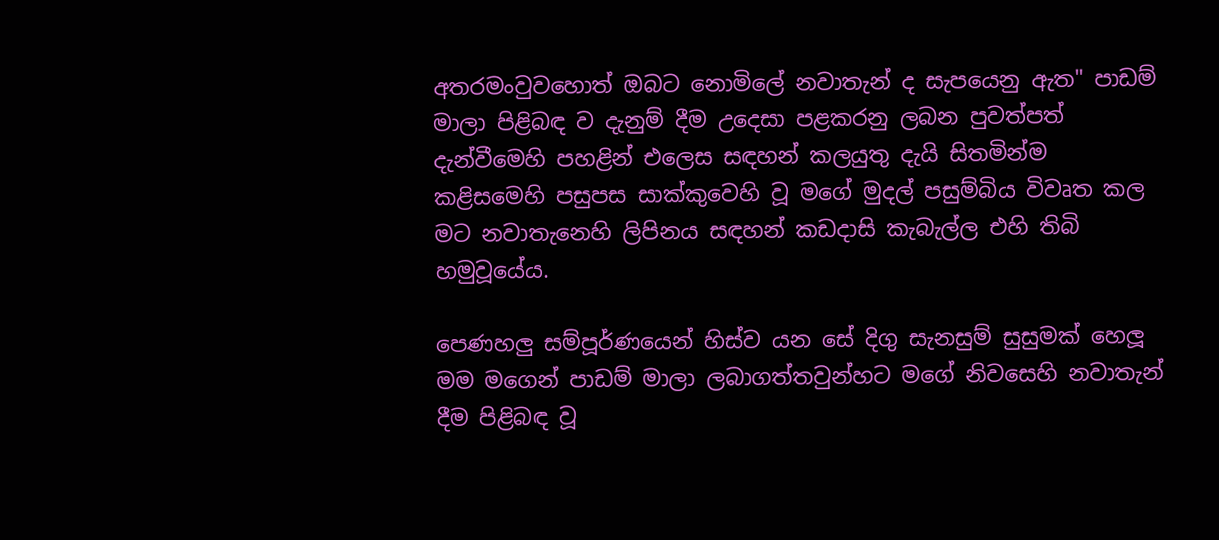අතරමංවුවහොත් ඔබට නොමිලේ නවාතැන් ද සැපයෙනු ඇත" පාඩම් මාලා පිළිබඳ ව දැනුම් දීම උදෙසා පළකරනු ලබන පුවත්පත් දැන්වීමෙහි පහළින් එලෙස සඳහන් කලයුතු දැයි සිතමින්ම කළිසමෙහි පසුපස සාක්කුවෙහි වූ මගේ මුදල් පසුම්බිය විවෘත කල මට නවාතැනෙහි ලිපිනය සඳහන් කඩදාසි කැබැල්ල එහි තිබි හමුවූයේය.

පෙණහලු සම්පූර්ණයෙන් හිස්ව යන සේ දිගු සැනසුම් සුසුමක් හෙලූ මම මගෙන් පාඩම් මාලා ලබාගත්තවුන්හට මගේ නිවසෙහි නවාතැන් දීම පිළිබඳ වූ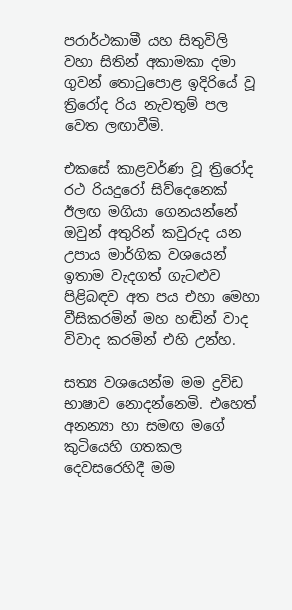පරාර්ථකාමී යහ සිතුවිලි  වහා සිතින් අකාමකා දමා ගුවන් තොටුපොළ ඉදිරියේ වූ ත්‍රිරෝද රිය නැවතුම් පල වෙත ලඟාවීමි.

එකසේ කාළවර්ණ වූ ත්‍රිරෝද රථ රියදුරෝ සිව්දෙනෙක් ඊලඟ මගියා ගෙනයන්නේ ඔවුන් අතුරින් කවුරුද යන උපාය මාර්ගික වශයෙන් ඉතාම වැදගත් ගැටළුව පිළිබඳව අත පය එහා මෙහා වීසිකරමින් මහ හඬින් වාද විවාද කරමින් එහි උන්හ.

සත්‍ය වශයෙන්ම මම ද්‍රවිඩ භාෂාව නොදන්නෙමි. එහෙත් අනන්‍යා හා සමඟ මගේ කුටියෙහි ගතකල දෙවසරෙහිදී මම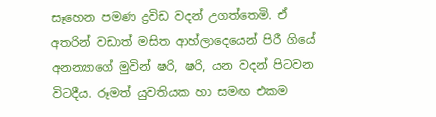සෑහෙන පමණ ද්‍රවිඩ වදන් උගත්තෙමි. ඒ අතරින් වඩාත් මසිත ආහ්ලාදෙයෙන් පිරී ගියේ අනන්‍යාගේ මුවින් ෂරි, ෂරි, යන වදන් පිටවන විටදීය. රූමත් යුවතියක හා සමඟ එකම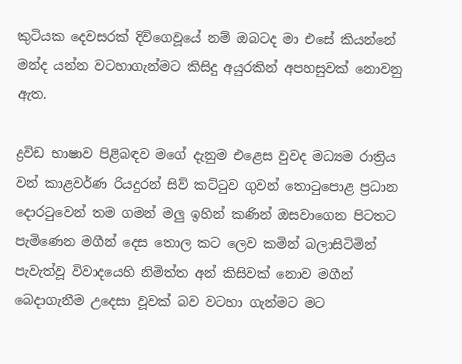කුටියක දෙවසරක් දිවිගෙවූයේ නම් ඔබටද මා එසේ කියන්නේ මන්ද යන්න වටහාගැන්මට කිසිදු අයුරකින් අපහසුවක් නොවනු ඇත.

ද්‍රවිඩ භාෂාව පිළිබඳව මගේ දැනුම එළෙස වුවද මධ්‍යම රාත්‍රිය වන් කාළවර්ණ රියදුරන් සිව් කට්ටුව ගුවන් තොටුපොළ ප්‍රධාන දොරටුවෙන් තම ගමන් මලු ඉහින් කණින් ඔසවාගෙන පිටතට පැමිණෙන මගීන් දෙස තොල කට ලෙව කමින් බලාසිටිමින් පැවැත්වූ විවාදයෙහි නිමිත්ත අන් කිසිවක් නොව මගීන් බෙදාගැනීම උදෙසා වූවක් බව වටහා ගැන්මට මට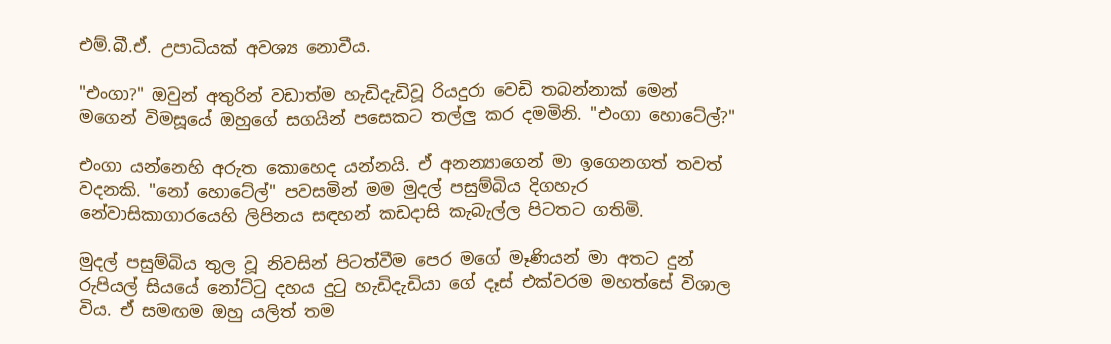එම්.බී.ඒ. උපාධියක් අවශ්‍ය නොවීය.

"එංගා?" ඔවුන් අතුරින් වඩාත්ම හැඩිදැඩිවූ රියදුරා වෙඩි තබන්නාක් මෙන් මගෙන් විමසූයේ ඔහුගේ සගයින් පසෙකට තල්ලු කර දමමිනි. "එංගා හොටේල්?"

එංගා යන්නෙහි අරුත කොහෙද යන්නයි. ඒ අනන්‍යාගෙන් මා ඉගෙනගත් තවත් වදනකි. "නෝ හොටේල්" පවසමින් මම මුදල් පසුම්බිය දිගහැර නේවාසිකාගාරයෙහි ලිපිනය සඳහන් කඩදාසි කැබැල්ල පිටතට ගතිමි.

මුදල් පසුම්බිය තුල වූ නිවසින් පිටත්වීම පෙර මගේ මෑණියන් මා අතට දුන් රුපියල් සියයේ නෝට්ටු දහය දුටු හැඩිදැඩියා ගේ දෑස් එක්වරම මහත්සේ විශාල විය. ඒ සමඟම ඔහු යලිත් තම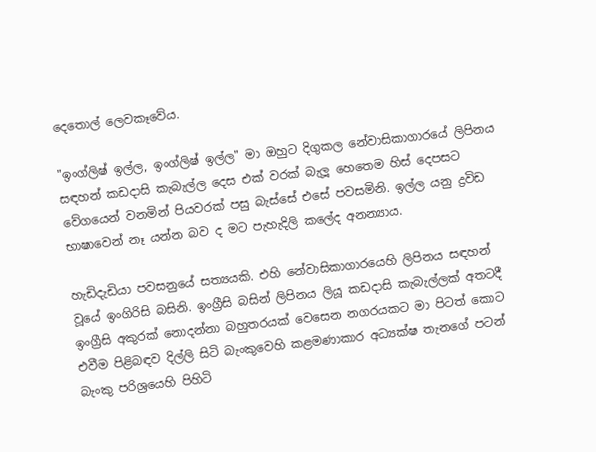දෙතොල් ලෙවකෑවේය.

"ඉංග්ලිෂ් ඉල්ල, ඉංග්ලිෂ් ඉල්ල" මා ඔහුට දිගුකල නේවාසිකාගාරයේ ලිපිනය සඳහන් කඩදාසි කැබැල්ල දෙස එක් වරක් බැලූ හෙතෙම හිස් දෙපසට වේගයෙන් වනමින් පියවරක් පසු බැස්සේ එසේ පවසමිනි. ඉල්ල යනු ද්‍රවිඩ භාෂාවෙන් නෑ යන්න බව ද මට පැහැදිලි කලේද අනන්‍යාය.

හැඩිදැඩියා පවසනුයේ සත්‍යයකි. එහි නේවාසිකාගාරයෙහි ලිපිනය සඳහන් වූයේ ඉංගිරිසි බසිනි. ඉංග්‍රීසි බසින් ලිපිනය ලියූ කඩදාසි කැබැල්ලක් අතටදී ඉංග්‍රීසි අකුරක් නොදන්නා බහුතරයක් වෙසෙන නගරයකට මා පිටත් කොට එවීම පිළිබඳව දිල්ලි සිටි බැංකුවෙහි කළමණාකාර අධ්‍යක්ෂ තැනගේ පටන් බැංකු පරිශ්‍රයෙහි පිහිටි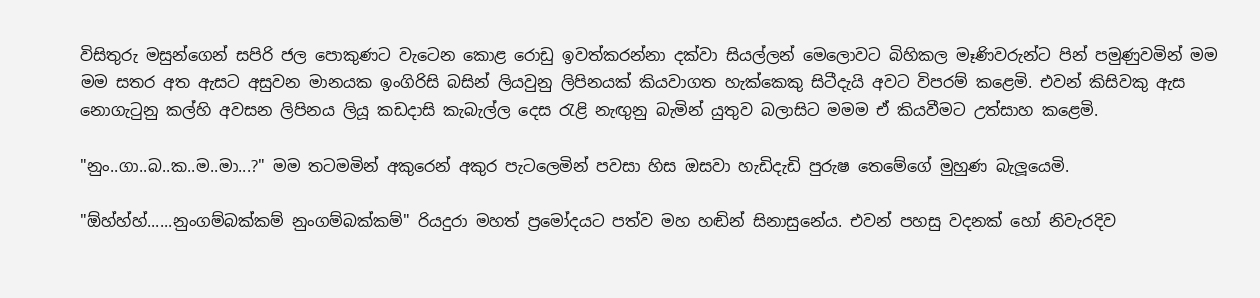විසිතුරු මසුන්ගෙන් සපිරි ජල පොකුණට වැටෙන කොළ රොඩු ඉවත්කරන්නා දක්වා සියල්ලන් මෙලොවට බිහිකල මෑණිවරුන්ට පින් පමුණුවමින් මම මම සතර අත ඇසට අසුවන මානයක ඉංගිරිසි බසින් ලියවුනු ලිපිනයක් කියවාගත හැක්කෙකු සිටීදැයි අවට විපරම් කළෙමි. එවන් කිසිවකු ඇස නොගැටුනු කල්හි අවසන ලිපිනය ලියූ කඩදාසි කැබැල්ල දෙස රැළි නැඟුනු බැමින් යුතුව බලාසිට මමම ඒ කියවීමට උත්සාහ කළෙමි.

"නුං..ගා..බ..ක..ම..මා...?" මම තටමමින් අකුරෙන් අකුර පැටලෙමින් පවසා හිස ඔසවා හැඩිදැඩි පුරුෂ තෙමේගේ මුහුණ බැලූයෙමි.

"ඕහ්හ්හ්......නුංගම්බක්කම් නුංගම්බක්කම්" රියදුරා මහත් ප්‍රමෝදයට පත්ව මහ හඬින් සිනාසුනේය. එවන් පහසු වදනක් හෝ නිවැරදිව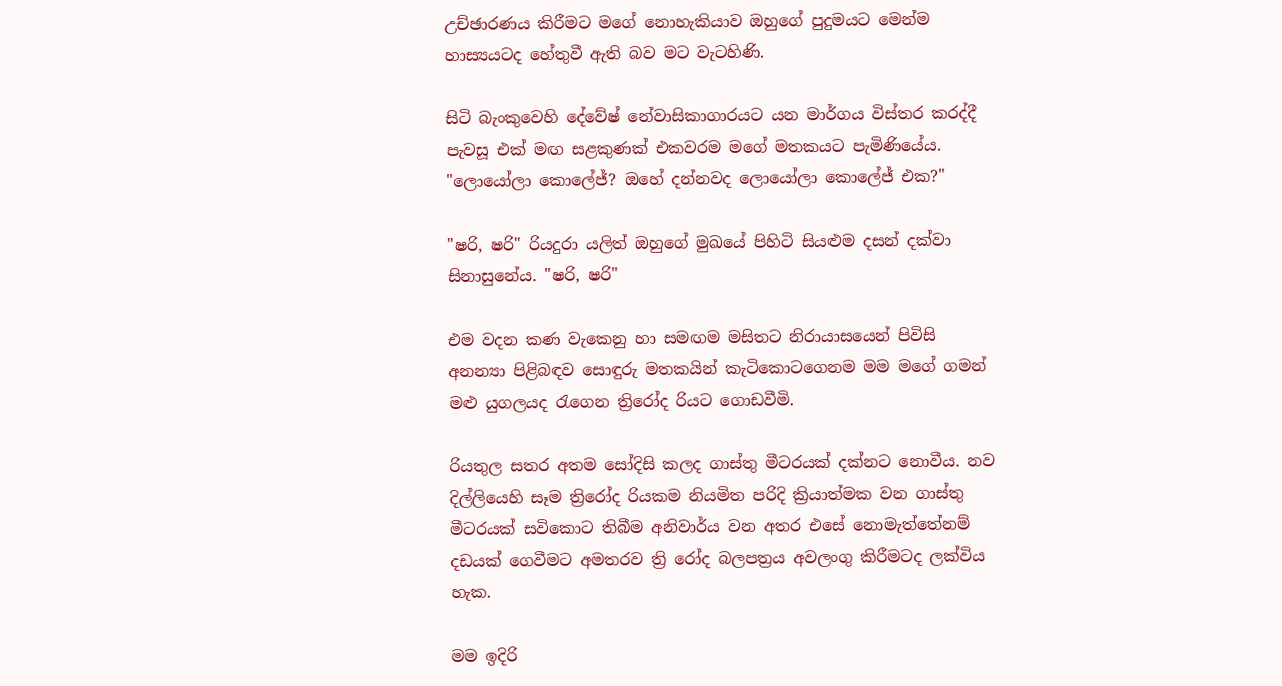උච්ඡාරණය කිරීමට මගේ නොහැකියාව ඔහුගේ පුදුමයට මෙන්ම හාස්‍යයටද හේතුවී ඇති බව මට වැටහිණි.

සිටි බැංකුවෙහි දේවේෂ් නේවාසිකාගාරයට යන මාර්ගය විස්තර කරද්දී පැවසූ එක් මඟ සළකුණක් එකවරම මගේ මතකයට පැමිණියේය. "ලොයෝලා කොලේජ්? ඔහේ දන්නවද ලොයෝලා කොලේජ් එක?"

"ෂරි, ෂරි" රියදුරා යලිත් ඔහුගේ මුඛයේ පිහිටි සියළුම දසන් දක්වා සිනාසුනේය. "ෂරි, ෂරි"

එම වදන කණ වැකෙනු හා සමඟම මසිතට නිරායාසයෙන් පිවිසි අනන්‍යා පිළිබඳව සොඳුරු මතකයින් කැටිකොටගෙනම මම මගේ ගමන් මළු යුගලයද රැගෙන ත්‍රිරෝද රියට ගොඩවීමි.

රියතුල සතර අතම සෝදිසි කලද ගාස්තු මීටරයක් දක්නට නොවීය. නව දිල්ලියෙහි සෑම ත්‍රිරෝද රියකම නියමිත පරිදි ක්‍රියාත්මක වන ගාස්තු මීටරයක් සවිකොට තිබීම අනිවාර්ය වන අතර එසේ නොමැත්තේනම් දඩයක් ගෙවීමට අමතරව ත්‍රි රෝද බලපත්‍රය අවලංගු කිරීමටද ලක්විය හැක.

මම ඉදිරි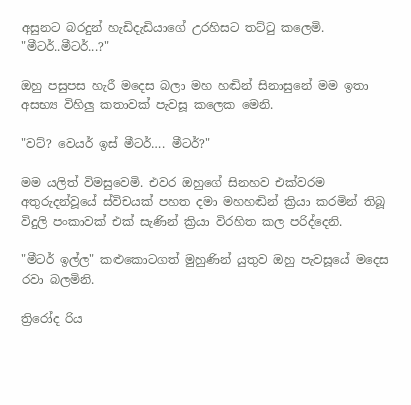අසුනට බරදුන් හැඩිදැඩියාගේ උරහිසට තට්ටු කලෙමි. "මීටර්..මීටර්...?"

ඔහු පසුපස හැරී මදෙස බලා මහ හඬින් සිනාසුනේ මම ඉතා අසභ්‍ය විහිලු කතාවක් පැවසූ කලෙක මෙනි.

"වට්? වෙයර් ඉස් මීටර්…. මීටර්?"

මම යලිත් විමසුවෙමි. එවර ඔහුගේ සිනහව එක්වරම අතුරුදන්වූයේ ස්විචයක් පහත දමා මහහඬින් ක්‍රියා කරමින් තිබූ විදුලි පංකාවක් එක් සැණින් ක්‍රියා විරහිත කල පරිද්දෙනි.

"මීටර් ඉල්ල" කළුකොටගත් මුහුණින් යුතුව ඔහු පැවසූයේ මදෙස රවා බලමිනි.

ත්‍රිරෝද රිය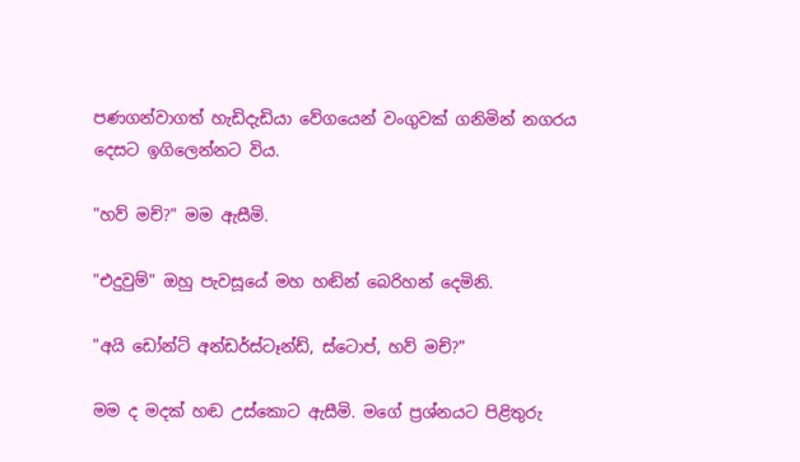පණගන්වාගත් හැඩිදැඩියා වේගයෙන් වංගුවක් ගනිමින් නගරය දෙසට ඉගිලෙන්නට විය.

"හව් මච්?" මම ඇසීමි.

"එදුවුම්" ඔහු පැවසූයේ මහ හඬින් බෙරිහන් දෙමිනි.

"අයි ඩෝන්ට් අන්ඩර්ස්ටෑන්ඩ්, ස්ටොප්, හව් මච්?"

මම ද මදක් හඬ උස්කොට ඇසීමි. මගේ ප්‍රශ්නයට පිළිතුරු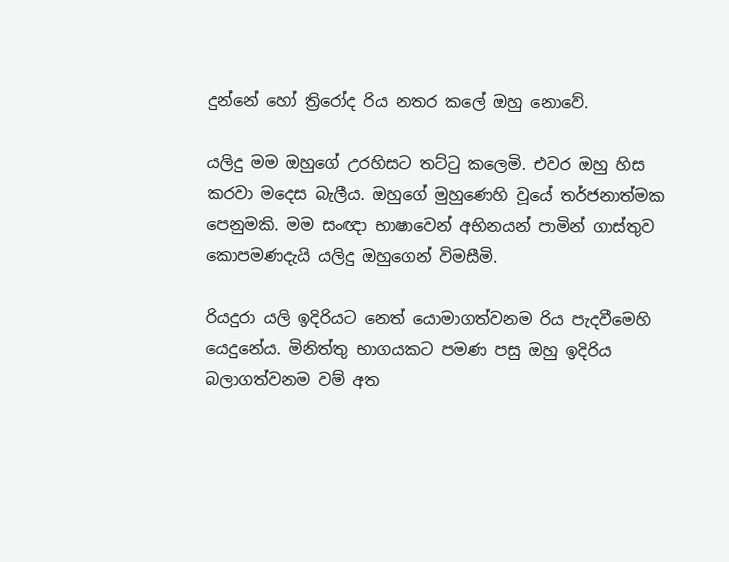දුන්නේ හෝ ත්‍රිරෝද රිය නතර කලේ ඔහු නොවේ.

යලිදු මම ඔහුගේ උරහිසට තට්ටු කලෙමි. එවර ඔහු හිස කරවා මදෙස බැලීය. ඔහුගේ මුහුණෙහි වූයේ තර්ජනාත්මක පෙනුමකි. මම සංඥා භාෂාවෙන් අභිනයන් පාමින් ගාස්තුව කොපමණදැයි යලිදු ඔහුගෙන් විමසීමි.

රියදුරා යලි ඉදිරියට නෙත් යොමාගත්වනම රිය පැදවීමෙහි යෙදුනේය. මිනිත්තු භාගයකට පමණ පසු ඔහු ඉදිරිය බලාගත්වනම වම් අත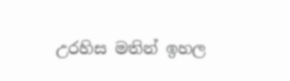උරහිස මතින් ඉහල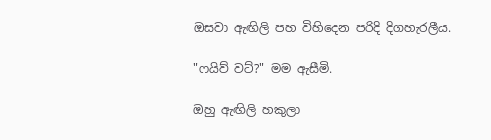ඔසවා ඇඟිලි පහ විහිදෙන පරිදි දිගහැරලීය.

"ෆයිව් වට්?" මම ඇසීමි.

ඔහු ඇඟිලි හකුලා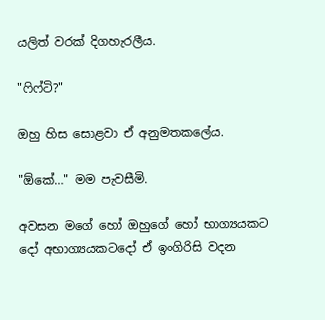යලිත් වරක් දිගහැරලීය.

"ෆිෆ්ටි?"

ඔහු හිස සොළවා ඒ අනුමතකලේය.

"ඕකේ…" මම පැවසීමි.

අවසන මගේ හෝ ඔහුගේ හෝ භාග්‍යයකට  දෝ අභාග්‍යයකටදෝ ඒ ඉංගිරිසි වදන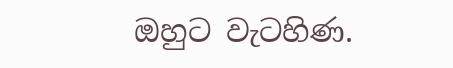ඔහුට වැටහිණ.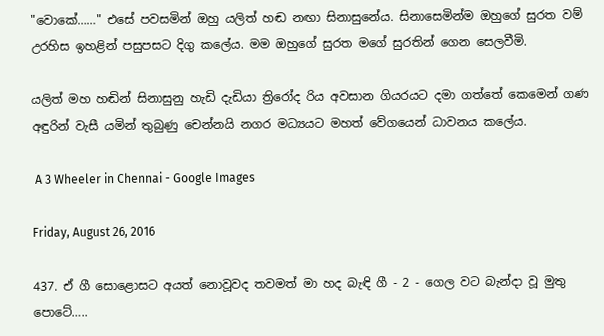"වොකේ……" එසේ පවසමින් ඔහු යලිත් හඬ නඟා සිනාසුනේය. සිනාසෙමින්ම ඔහුගේ සුරත වම් උරහිස ඉහළින් පසුපසට දිගු කලේය. මම ඔහුගේ සුරත මගේ සුරතින් ගෙන සෙලවීමි.

යලිත් මහ හඬින් සිනාසුනු හැඩි දැඩියා ත්‍රිරෝද රිය අවසාන ගියරයට දමා ගත්තේ කෙමෙන් ගණ අඳුරින් වැසී යමින් තුබුණු චෙන්නයි නගර මධ්‍යයට මහත් වේගයෙන් ධාවනය කලේය.

 A 3 Wheeler in Chennai - Google Images

Friday, August 26, 2016

437. ඒ ගී සොළොසට අයත් නොවූවද තවමත් මා හද බැඳි ගී - 2 - ගෙල වට බැන්දා වූ මුතු පොටේ…..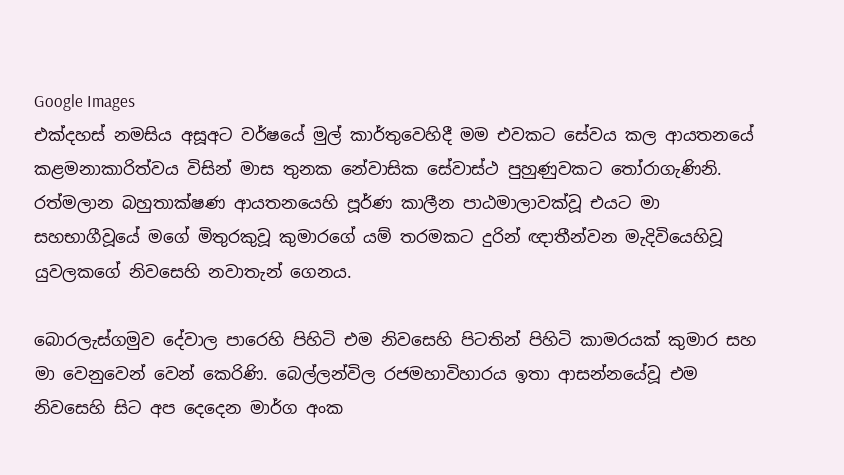Google Images
එක්දහස් නමසිය අසූඅට වර්ෂයේ මුල් කාර්තුවෙහිදී මම එවකට සේවය කල ආයතනයේ කළමනාකාරිත්වය විසින් මාස තුනක නේවාසික සේවාස්ථ පුහුණුවකට තෝරාගැණිනි. රත්මලාන බහුතාක්ෂණ ආයතනයෙහි පූර්ණ කාලීන පාඨමාලාවක්වූ එයට මා සහභාගීවූයේ මගේ මිතුරකුවූ කුමාරගේ යම් තරමකට දුරින් ඥාතීන්වන මැදිවියෙහිවූ යුවලකගේ නිවසෙහි නවාතැන් ගෙනය.

බොරලැස්ගමුව දේවාල පාරෙහි පිහිටි එම නිවසෙහි පිටතින් පිහිටි කාමරයක් කුමාර සහ මා වෙනුවෙන් වෙන් කෙරිණි. බෙල්ලන්විල රජමහාවිහාරය ඉතා ආසන්නයේවූ එම නිවසෙහි සිට අප දෙදෙන මාර්ග අංක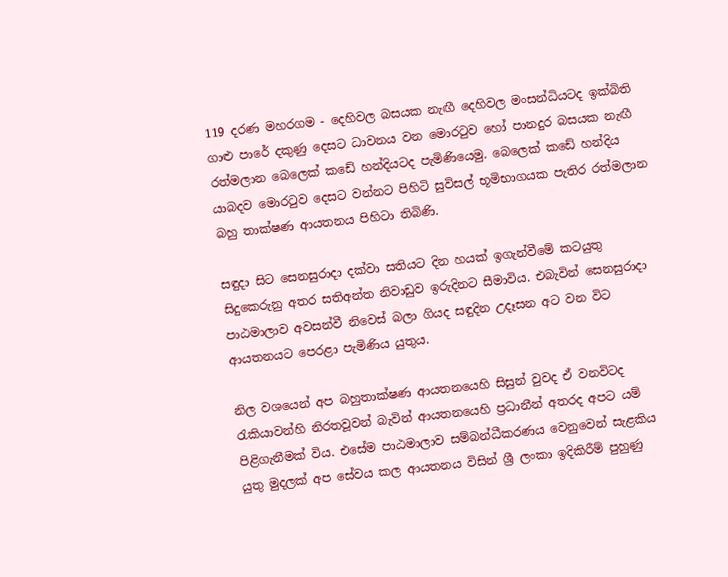119 දරණ මහරගම - දෙහිවල බසයක නැඟී දෙහිවල මංසන්ධියටද ඉක්බිති ගාළු පාරේ දකුණු දෙසට ධාවනය වන මොරටුව හෝ පානදුර බසයක නැඟී රත්මලාන බෙලෙක් කඩේ හන්දියටද පැමිණියෙමු. බෙලෙක් කඩේ හන්දිය යාබදව මොරටුව දෙසට වන්නට පිහිටි සුවිසල් භූමිභාගයක පැතිර රත්මලාන බහු තාක්ෂණ ආයතනය පිහිටා තිබිණි.

සඳුදා සිට සෙනසුරාදා දක්වා සතියට දින හයක් ඉගැන්වීමේ කටයුතු සිදුකෙරුනු අතර සතිඅන්ත නිවාඩුව ඉරුදිනට සීමාවිය. එබැවින් සෙනසුරාදා පාඨමාලාව අවසන්වී නිවෙස් බලා ගියද සඳුදින උදෑසන අට වන විට ආයතනයට පෙරළා පැමිණිය යුතුය.

නිල වශයෙන් අප බහුතාක්ෂණ ආයතනයෙහි සිසුන් වුවද ඒ වනවිටද රැකියාවන්හි නිරතවූවන් බැවින් ආයතනයෙහි ප්‍රධානීන් අතරද අපට යම් පිළිගැනීමක් විය. එසේම පාඨමාලාව සම්බන්ධීකරණය වෙනුවෙන් සැළකිය යුතු මුදලක් අප සේවය කල ආයතනය විසින් ශ්‍රී ලංකා ඉදිකිරීම් පුහුණු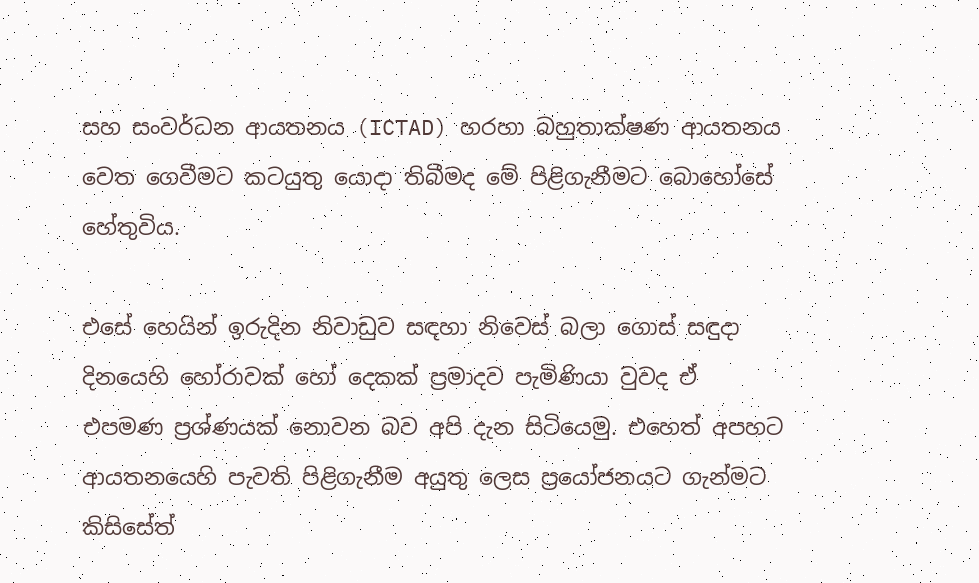සහ සංවර්ධන ආයතනය (ICTAD) හරහා බහුතාක්ෂණ ආයතනය වෙත ගෙවීමට කටයුතු යොදා තිබීමද මේ පිළිගැනීමට බොහෝසේ හේතුවිය.

එසේ හෙයින් ඉරුදින නිවාඩුව සඳහා නිවෙස් බලා ගොස් සඳුදා දිනයෙහි හෝරාවක් හෝ දෙකක් ප්‍රමාදව පැමිණියා වුවද ඒ එපමණ ප්‍රශ්ණයක් නොවන බව අපි දැන සිටියෙමු. එහෙත් අපහට ආයතනයෙහි පැවති පිළිගැනීම අයුතු ලෙස ප්‍රයෝජනයට ගැන්මට කිසිසේත්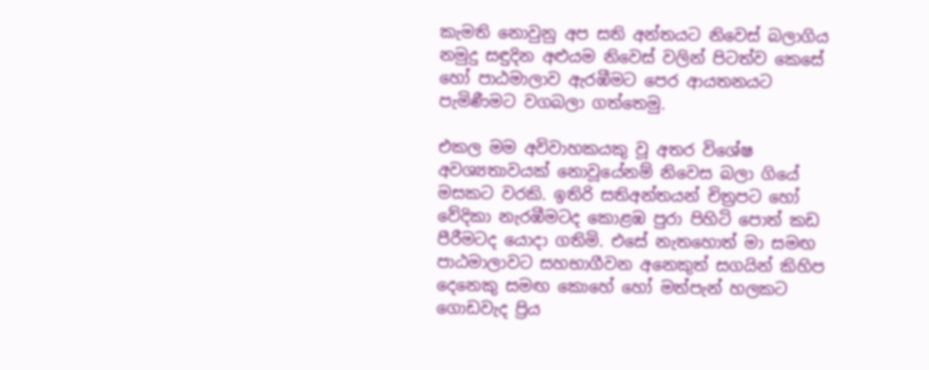කැමති නොවුනු අප සති අන්තයට නිවෙස් බලාගිය නමුදු සඳුදින අළුයම නිවෙස් වලින් පිටත්ව කෙසේ හෝ පාඨමාලාව ඇරඹීමට පෙර ආයතනයට පැමිණීමට වගබලා ගත්තෙමු.

එකල මම අවිවාහකයකු වූ අතර විශේෂ අවශ්‍යතාවයක් නොවූයේනම් නිවෙස බලා ගියේ මසකට වරකි. ඉතිරි සතිඅන්තයන් චිත්‍රපට හෝ වේදිකා නැරඹීමටද කොළඹ පුරා පිහිටි පොත් කඩ පීරීමටද යොදා ගතිමි. එසේ නැතහොත් මා සමඟ පාඨමාලාවට සහභාගීවන අනෙකුත් සගයින් කිහිප දෙනෙකු සමඟ කොහේ හෝ මත්පැන් හලකට ගොඩවැද ප්‍රිය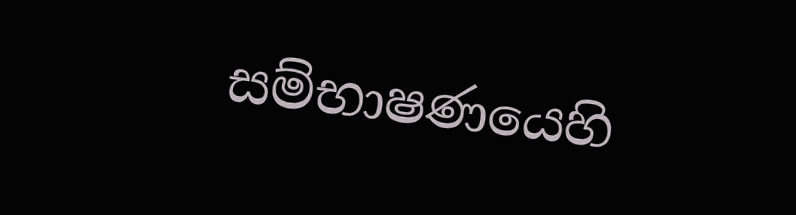සම්භාෂණයෙහි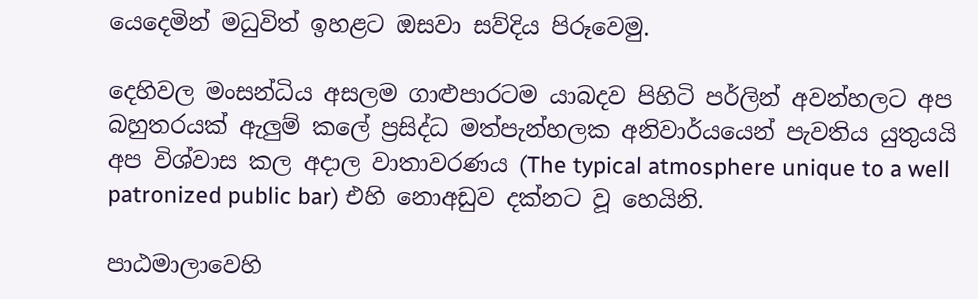යෙදෙමින් මධුවිත් ඉහළට ඔසවා සව්දිය පිරූවෙමු.

දෙහිවල මංසන්ධිය අසලම ගාළුපාරටම යාබදව පිහිටි පර්ලින් අවන්හලට අප බහුතරයක් ඇලුම් කලේ ප්‍රසිද්ධ මත්පැන්හලක අනිවාර්යයෙන් පැවතිය යුතුයයි අප විශ්වාස කල අදාල වාතාවරණය (The typical atmosphere unique to a well patronized public bar) එහි නොඅඩුව දක්නට වූ හෙයිනි.

පාඨමාලාවෙහි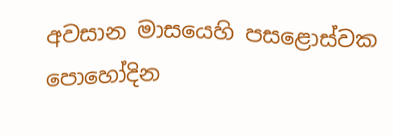අවසාන මාසයෙහි පසළොස්වක පොහෝදින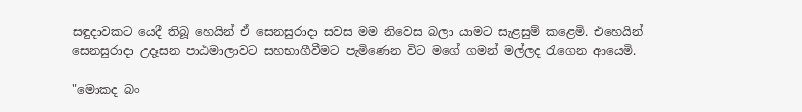සඳුදාවකට යෙදී තිබූ හෙයින් ඒ සෙනසුරාදා සවස මම නිවෙස බලා යාමට සැළසුම් කළෙමි. එහෙයින් සෙනසුරාදා උදෑසන පාඨමාලාවට සහභාගීවීමට පැමිණෙන විට මගේ ගමන් මල්ලද රැගෙන ආයෙමි.

"මොකද බං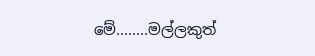මේ........මල්ලකුත්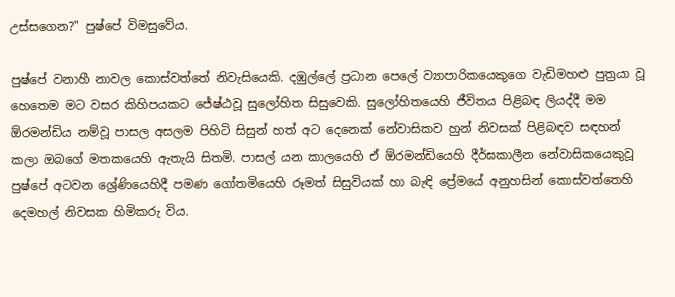උස්සගෙන?" පුෂ්පේ විමසුවේය.

පුෂ්පේ වනාහී නාවල කොස්වත්තේ නිවැසියෙකි. දඹුල්ලේ ප්‍රධාන පෙලේ ව්‍යාපාරිකයෙකුගෙ වැඩිමහළු පුත්‍රයා වූ හෙතෙම මට වසර කිහිපයකට ජේෂ්ඨවූ සුලෝහිත සිසුවෙකි. සුලෝහිතයෙහි ජීවිතය පිළිබඳ ලියද්දී මම ඕරමන්ඩිය නම්වූ පාසල අසලම පිහිටි සිසුන් හත් අට දෙනෙක් නේවාසිකව හුන් නිවසක් පිළිබඳව සඳහන් කලා ඔබගේ මතකයෙහි ඇතැයි සිතමි. පාසල් යන කාලයෙහි ඒ ඕරමන්ඩියෙහි දීර්ඝකාලීන නේවාසිකයෙකුවූ පුෂ්පේ අටවන ශ්‍රේණියෙහිදී පමණ ගෝතමියෙහි රූමත් සිසුවියක් හා බැඳි ප්‍රේමයේ අනුහසින් කොස්වත්තෙහි දෙමහල් නිවසක හිමිකරු විය.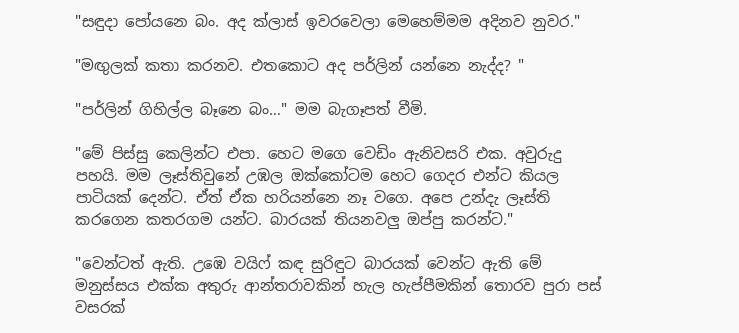"සඳුදා පෝයනෙ බං. අද ක්ලාස් ඉවරවෙලා මෙහෙම්මම අදිනව නුවර."

"මඟුලක් කතා කරනව. එතකොට අද පර්ලින් යන්නෙ නැද්ද? "

"පර්ලින් ගිහිල්ල බෑනෙ බං…" මම බැගෑපත් වීමි.

"මේ පිස්සු කෙලින්ට එපා. හෙට මගෙ වෙඩිං ඇනිවසරි එක. අවුරුදු පහයි. මම ලෑස්තිවුනේ උඹල ඔක්කෝටම හෙට ගෙදර එන්ට කියල පාටියක් දෙන්ට. ඒත් ඒක හරියන්නෙ නෑ වගෙ. අපෙ උන්දැ ලෑස්ති කරගෙන කතරගම යන්ට. බාරයක් තියනවලු ඔප්පු කරන්ට."

"වෙන්ටත් ඇති. උඹෙ වයිෆ් කඳ සුරිඳුට බාරයක් වෙන්ට ඇති මේ මනුස්සය එක්ක අතුරු ආන්තරාවකින් හැල හැප්පීමකින් තොරව පුරා පස් වසරක්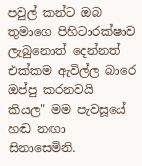පවුල් කන්ට ඔබ තුමාගෙ පිහිටාරක්ෂාව ලැබුනොත් දෙන්නත් එක්කම ඇවිල්ල බාරෙ ඔප්පු කරනවයි කියල" මම පැවසූයේ හඬ නඟා සිනාසෙමිනි.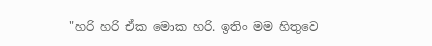"හරි හරි ඒක මොක හරි. ඉතිං මම හිතුවෙ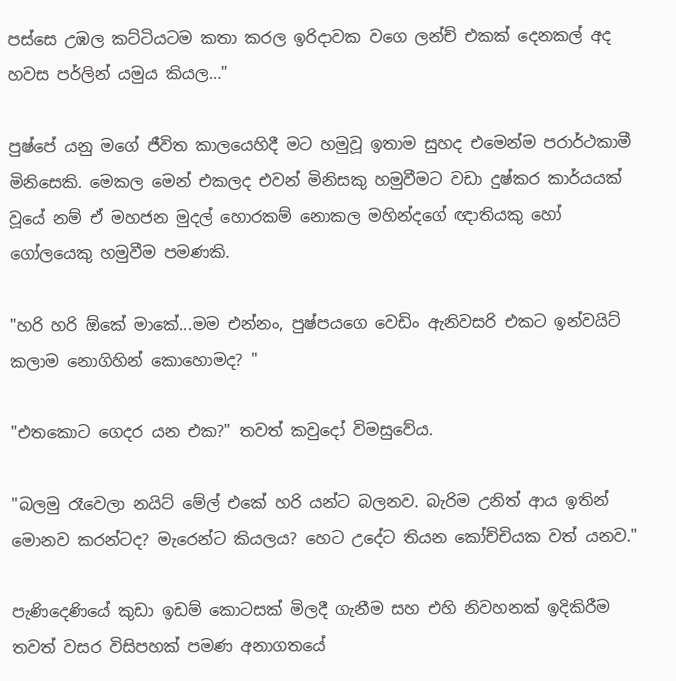පස්සෙ උඹල කට්ටියටම කතා කරල ඉරිදාවක වගෙ ලන්ච් එකක් දෙනකල් අද හවස පර්ලින් යමුය කියල…"

පුෂ්පේ යනු මගේ ජීවිත කාලයෙහිදී මට හමුවූ ඉතාම සුහද එමෙන්ම පරාර්ථකාමී මිනිසෙකි. මෙකල මෙන් එකලද එවන් මිනිසකු හමුවීමට වඩා දුෂ්කර කාර්යයක් වූයේ නම් ඒ මහජන මුදල් හොරකම් නොකල මහින්දගේ ඥාතියකු හෝ ගෝලයෙකු හමුවීම පමණකි.

"හරි හරි ඕකේ මාකේ...මම එන්නං, පුෂ්පයගෙ වෙඩිං ඇනිවසරි එකට ඉන්වයිට් කලාම නොගිහින් කොහොමද? "

"එතකොට ගෙදර යන එක?" තවත් කවුදෝ විමසුවේය.

"බලමු රෑවෙලා නයිට් මේල් එකේ හරි යන්ට බලනව. බැරිම උනිත් ආය ඉතින් මොනව කරන්ටද? මැරෙන්ට කියලය? හෙට උදේට තියන කෝච්චියක වත් යනව."

පැණිදෙණියේ කුඩා ඉඩම් කොටසක් මිලදී ගැනීම සහ එහි නිවහනක් ඉදිකිරීම තවත් වසර විසිපහක් පමණ අනාගතයේ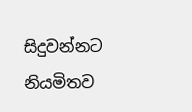සිදුවන්නට නියමිතව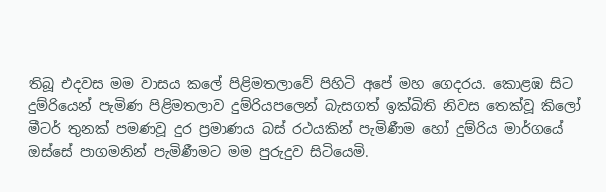තිබූ එදවස මම වාසය කලේ පිළිමතලාවේ පිහිටි අපේ මහ ගෙදරය. කොළඹ සිට දුම්රියෙන් පැමිණ පිළිමතලාව දුම්රියපලෙන් බැසගත් ඉක්බිති නිවස තෙක්වූ කිලෝ මීටර් තුනක් පමණවූ දුර ප්‍රමාණය බස් රථයකින් පැමිණීම හෝ දුම්රිය මාර්ගයේ ඔස්සේ පාගමනින් පැමිණීමට මම පුරුදුව සිටියෙමි.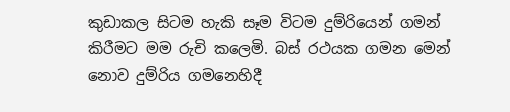කුඩාකල සිටම හැකි සෑම විටම දුම්රියෙන් ගමන් කිරීමට මම රුචි කලෙමි. බස් රථයක ගමන මෙන් නොව දුම්රිය ගමනෙහිදී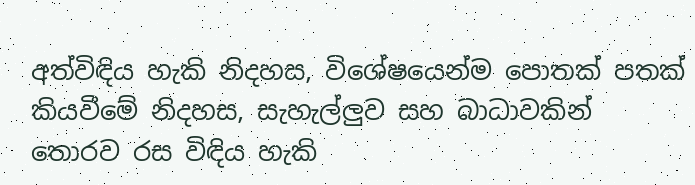අත්විඳිය හැකි නිදහස, විශේෂයෙන්ම පොතක් පතක් කියවීමේ නිදහස, සැහැල්ලුව සහ බාධාවකින් තොරව රස විඳිය හැකි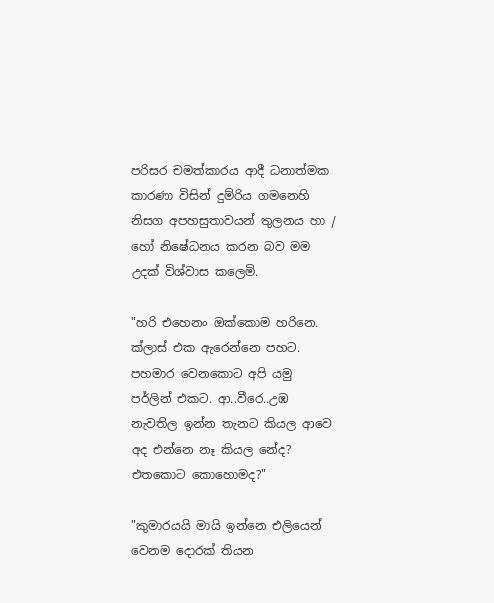පරිසර චමත්කාරය ආදී ධනාත්මක කාරණා විසින් දුම්රිය ගමනෙහි නිසග අපහසුතාවයන් තුලනය හා / හෝ නිෂේධනය කරන බව මම උදක් විශ්වාස කලෙමි.

"හරි එහෙනං ඔක්කොම හරිනෙ. ක්ලාස් එක ඇරෙන්නෙ පහට. පහමාර වෙනකොට අපි යමු පර්ලින් එකට. ආ..වීරෙ..උඹ නැවතිල ඉන්න තැනට කියල ආවෙ අද එන්නෙ නෑ කියල නේද? එතකොට කොහොමද?"

"කුමාරයයි මායි ඉන්නෙ එලියෙන් වෙනම දොරක් තියන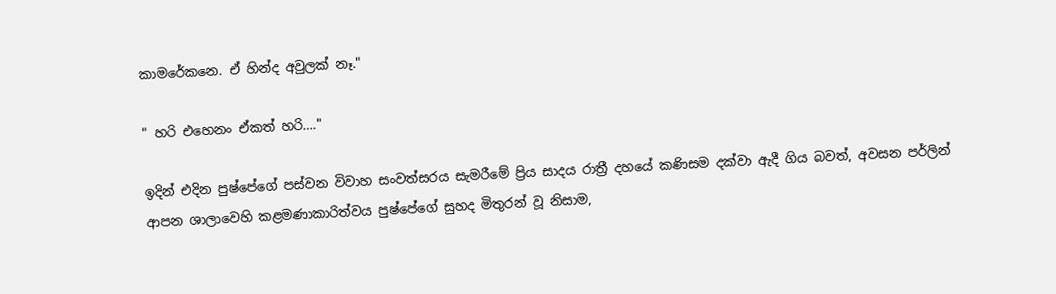කාමරේකනෙ. ඒ හින්ද අවුලක් නෑ."

" හරි එහෙනං ඒකත් හරි…."

ඉදින් එදින පුෂ්පේගේ පස්වන විවාහ සංවත්සරය සැමරීමේ ප්‍රිය සාදය රාත්‍රී දහයේ කණිසම දක්වා ඇදී ගිය බවත්, අවසන පර්ලින් ආපන ශාලාවෙහි කළමණාකාරිත්වය පුෂ්පේගේ සුහද මිතුරන් වූ නිසාම,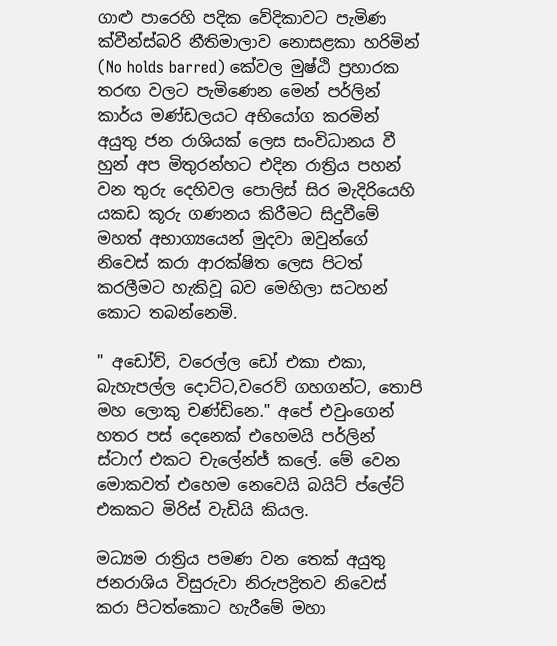ගාළු පාරෙහි පදික වේදිකාවට පැමිණ ක්වීන්ස්බරි නීතිමාලාව නොසළකා හරිමින් (No holds barred) කේවල මුෂ්ඨි ප්‍රහාරක තරඟ වලට පැමිණෙන මෙන් පර්ලින් කාර්ය මණ්ඩලයට අභියෝග කරමින් අයුතු ජන රාශියක් ලෙස සංවිධානය වී හුන් අප මිතුරන්හට එදින රාත්‍රිය පහන් වන තුරු දෙහිවල පොලිස් සිර මැදිරියෙහි යකඩ කූරු ගණනය කිරීමට සිදුවීමේ මහත් අභාග්‍යයෙන් මුදවා ඔවුන්ගේ නිවෙස් කරා ආරක්ෂිත ලෙස පිටත් කරලීමට හැකිවූ බව මෙහිලා සටහන් කොට තබන්නෙමි.

" අඩෝව්, වරෙල්ල ඩෝ එකා එකා, බැහැපල්ල දොට්ට,වරෙව් ගහගන්ට, තොපි මහ ලොකු චණ්ඩිනෙ." අපේ එවුංගෙන් හතර පස් දෙනෙක් එහෙමයි පර්ලින් ස්ටාෆ් එකට චැලේන්ජ් කලේ. මේ වෙන මොකවත් එහෙම නෙවෙයි බයිට් ප්ලේට් එකකට මිරිස් වැඩියි කියල.

මධ්‍යම රාත්‍රිය පමණ වන තෙක් අයුතු ජනරාශිය විසුරුවා නිරුපද්‍රිතව නිවෙස් කරා පිටත්කොට හැරීමේ මහා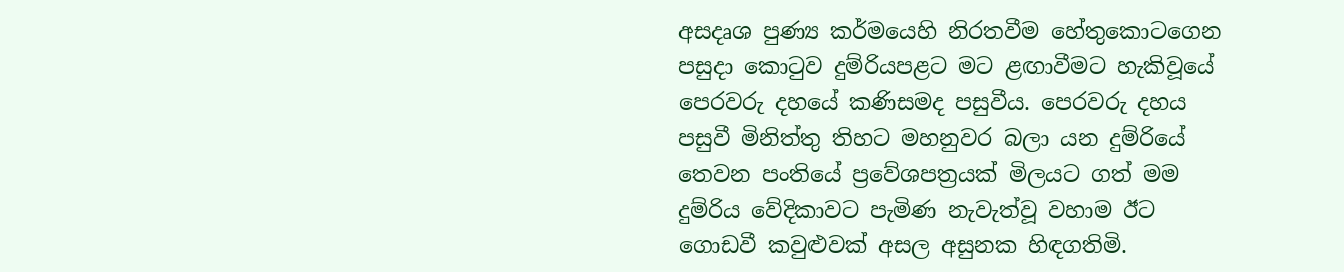අසදෘශ පුණ්‍ය කර්මයෙහි නිරතවීම හේතුකොටගෙන පසුදා කොටුව දුම්රියපළට මට ළඟාවීමට හැකිවූයේ පෙරවරු දහයේ කණිසමද පසුවීය. පෙරවරු දහය පසුවී මිනිත්තු තිහට මහනුවර බලා යන දුම්රියේ තෙවන පංතියේ ප්‍රවේශපත්‍රයක් මිලයට ගත් මම දුම්රිය වේදිකාවට පැමිණ නැවැත්වූ වහාම ඊට ගොඩවී කවුළුවක් අසල අසුනක හිඳගතිමි.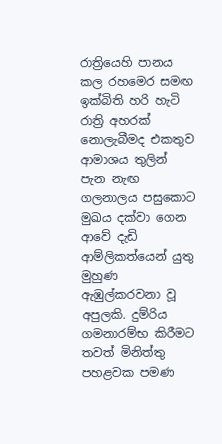රාත්‍රියෙහි පානය කල රහමෙර සමඟ ඉක්බිති හරි හැටි රාත්‍රි අහරක් නොලැබීමද එකතුව ආමාශය තුලින් පැන නැඟ ගලනාලය පසුකොට මුඛය දක්වා ගෙන ආවේ දැඩි ආම්ලිකත්යෙන් යුතු මුහුණ ඇඹුල්කරවනා වූ අපුලකි. දුම්රිය ගමනාරම්භ කිරීමට තවත් මිනිත්තු පහළවක පමණ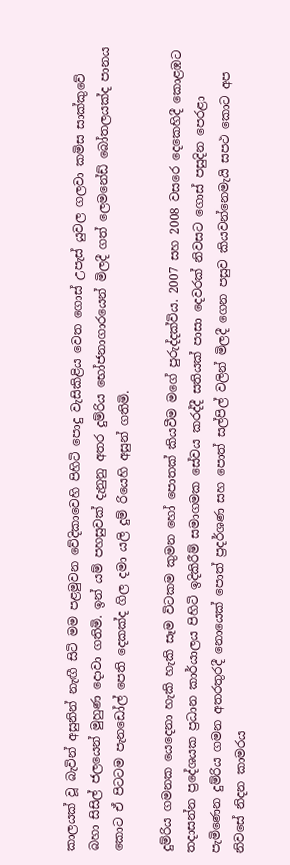කාලයක් වූ බැවින් අසුනින් නැඟී සිටි මම පළමුවන වේදිකාවෙහි පිහිටි පොදු වැසිකිළිය වෙත ගොස් උපැස් යුවල ගලවා කමිස සාක්කුවේ බහා සිසිල් ජලයෙන් මුහුණ දොවා ගතිමි. ඉන් යම් පහසුවක් දැනුනු අතර දුම්රිය භෝජනාගාරයෙන් මිලදී ගත් ලෙමනේඩ් බෝතලයක්ද පානය කොට ඒ පිටටම පැනඩෝල් පෙති දෙකක්ද ගිල දමා යලි දුම් රියෙහි අසුන් ගතිමි.

දුම්රිය ගමනක යෙදෙනා හැකි හැකි සෑම විටකම කුමන හෝ පොතක් කියවීම මගේ පුරුද්දක්විය. 2007 සහ 2008 වසරෙ දෙකෙහිදී කොළඹට තදාසන්න ප්‍රදේශයක ප්‍රධාන කාර්යාලය පිහිටි ඉදිකිරීම් සමාගමක සේවය කරද්දී සතියක් පාසා දෙවරක් නිවසට ගොස් පසුදින පෙරළා පැමිණෙන දුම්රිය ගමන අතරතුරදී නොයෙක් පොත් ප්‍රදර්ශණ සහ පොත් සල්පිල් වලින් මිලදී ගෙන පසුව කියවන්නෙමැයි සපථ කොට අප නිවසේ නිදන කාමරය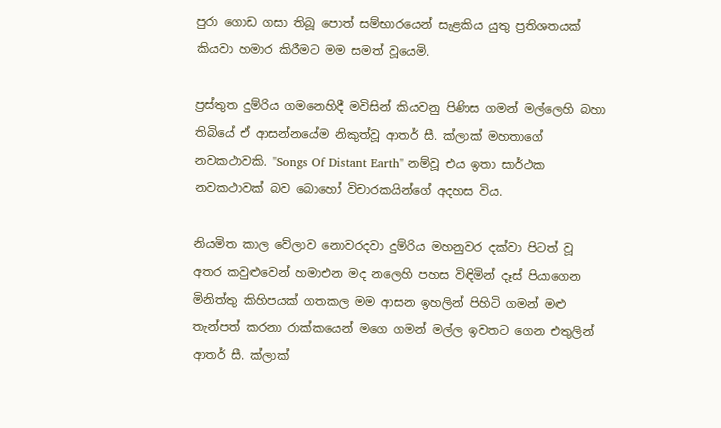පුරා ගොඩ ගසා තිබූ පොත් සම්භාරයෙන් සැළකිය යුතු ප්‍රතිශතයක් කියවා හමාර කිරීමට මම සමත් වූයෙමි.

ප්‍රස්තුත දුම්රිය ගමනෙහිදී මවිසින් කියවනු පිණිස ගමන් මල්ලෙහි බහා තිබියේ ඒ ආසන්නයේම නිකුත්වූ ආතර් සී. ක්ලාක් මහතාගේ නවකථාවකි. "Songs Of Distant Earth" නම්වූ එය ඉතා සාර්ථක නවකථාවක් බව බොහෝ විචාරකයින්ගේ අදහස විය.

නියමිත කාල වේලාව නොවරදවා දුම්රිය මහනුවර දක්වා පිටත් වූ අතර කවුළුවෙන් හමාඑන මද නලෙහි පහස විඳිමින් දෑස් පියාගෙන මිනිත්තු කිහිපයක් ගතකල මම ආසන ඉහලින් පිහිටි ගමන් මළු තැන්පත් කරනා රාක්කයෙන් මගෙ ගමන් මල්ල ඉවතට ගෙන එතුලින් ආතර් සී. ක්ලාක්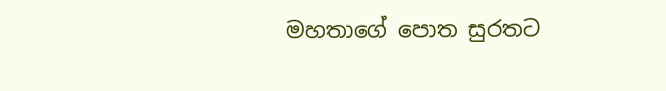මහතාගේ පොත සුරතට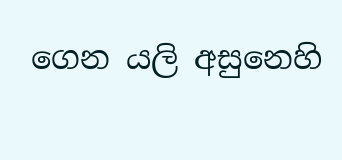ගෙන යලි අසුනෙහි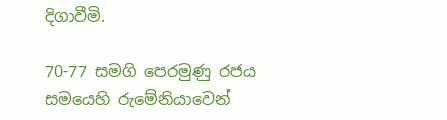දිගාවීමි.

70-77 සමගි පෙරමුණු රජය සමයෙහි රුමේනියාවෙන්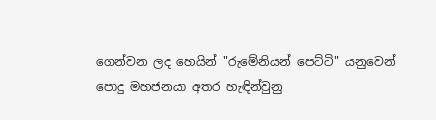ගෙන්වන ලද හෙයින් "රුමේනියන් පෙට්ටි" යනුවෙන් පොදු මහජනයා අතර හැඳින්වුනු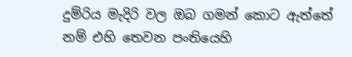දුම්රිය මැදිරි වල ඔබ ගමන් කොට ඇත්තේ නම් එහි තෙවන පංතියෙහි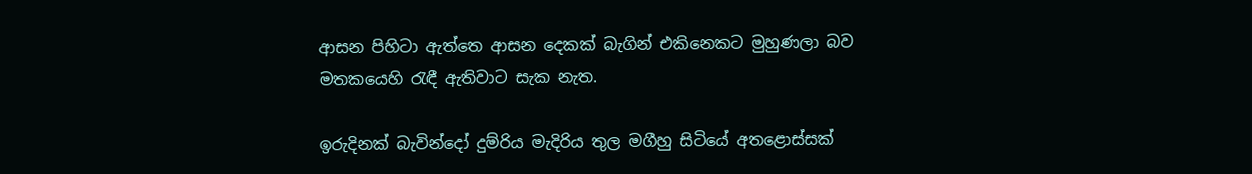ආසන පිහිටා ඇත්තෙ ආසන දෙකක් බැගින් එකිනෙකට මුහුණලා බව මතකයෙහි රැඳී ඇතිවාට සැක නැත.

ඉරුදිනක් බැවින්දෝ දුම්රිය මැදිරිය තුල මගීහු සිටියේ අතළොස්සක්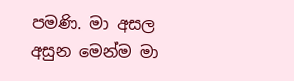පමණි. මා අසල අසුන මෙන්ම මා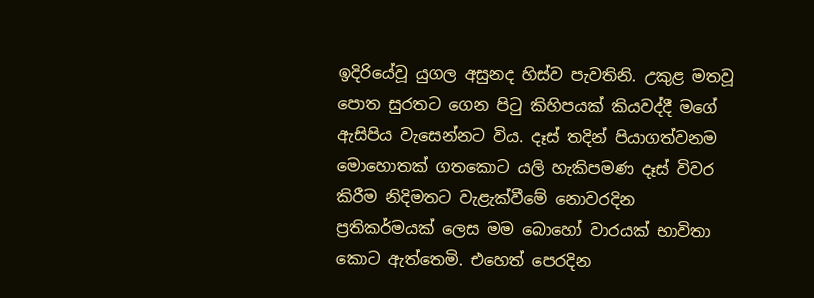ඉදිරියේවූ යුගල අසුනද හිස්ව පැවතිනි. උකුළ මතවූ පොත සුරතට ගෙන පිටු කිහිපයක් කියවද්දී මගේ ඇසිපිය වැසෙන්නට විය. දෑස් තදින් පියාගත්වනම මොහොතක් ගතකොට යලි හැකිපමණ දෑස් විවර කිරීම නිදිමතට වැළැක්වීමේ නොවරදින ප්‍රතිකර්මයක් ලෙස මම බොහෝ වාරයක් භාවිතා කොට ඇත්තෙමි. එහෙත් පෙරදින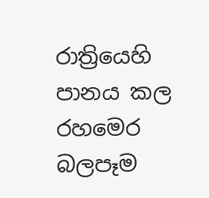රාත්‍රියෙහි පානය කල රහමෙර බලපෑම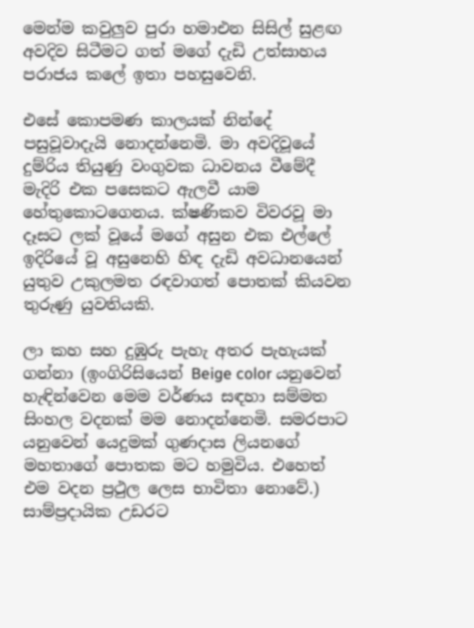මෙන්ම කවුලුව පුරා හමාඑන සිසිල් සුළඟ අවදිව සිටීමට ගත් මගේ දැඩි උත්සාහය පරාජය කලේ ඉතා පහසුවෙනි.

එසේ කොපමණ කාලයක් නින්දේ පසුවූවාදැයි නොදන්නෙමි. මා අවදිවූයේ දුම්රිය තියුණු වංගුවක ධාවනය වීමේදී මැදිරි එක පසෙකට ඇලවී යාම හේතුකොටගෙනය. ක්ෂණිකව විවරවූ මා දෑසට ලක් වූයේ මගේ අසුන එක එල්ලේ ඉදිරියේ වූ අසුනෙහි හිඳ දැඩි අවධානයෙන් යුතුව උකුලමත රඳවාගත් පොතක් කියවන තුරුණු යුවතියකි.

ලා කහ සහ දුඹුරු පැහැ අතර පැහැයක් ගන්නා (ඉංගිරිසියෙන් Beige color යනුවෙන් හැඳින්වෙන මෙම වර්ණය සඳහා සම්මත සිංහල වදනක් මම නොදන්නෙමි. සමරපාට යනුවෙන් යෙදුමක් ගුණදාස ලියනගේ මහතාගේ පොතක මට හමුවිය. එහෙත් එම වදන ප්‍රථුල ලෙස භාවිතා නොවේ.) සාම්ප්‍රදායික උඩරට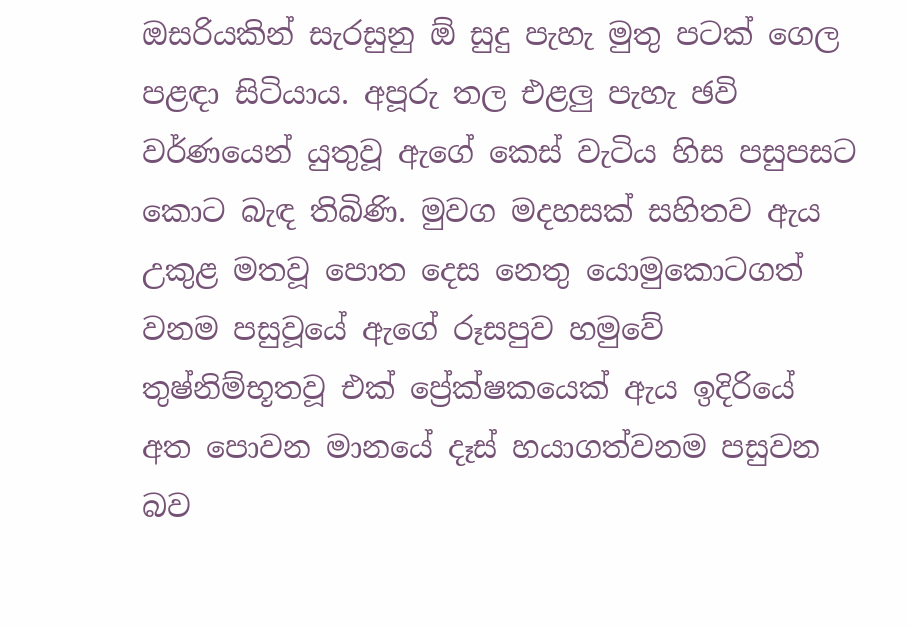ඔසරියකින් සැරසුනු ඕ සුදු පැහැ මුතු පටක් ගෙල පළඳා සිටියාය. අපූරු තල එළලු පැහැ ඡවි වර්ණයෙන් යුතුවූ ඇගේ කෙස් වැටිය හිස පසුපසට කොට බැඳ තිබිණි. මුවග මදහසක් සහිතව ඇය උකුළ මතවූ පොත දෙස නෙතු යොමුකොටගත් වනම පසුවූයේ ඇගේ රූසපුව හමුවේ තුෂ්නිම්භූතවූ එක් ප්‍රේක්ෂකයෙක් ඇය ඉදිරියේ අත පොවන මානයේ දෑස් හයාගත්වනම පසුවන බව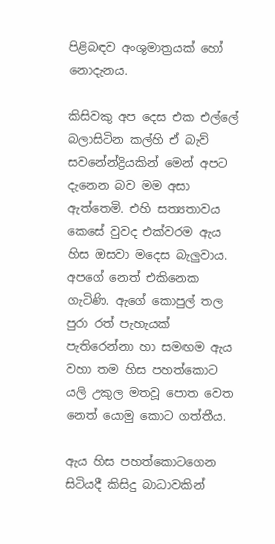පිළිබඳව අංශුමාත්‍රයක් හෝ නොදැනය.

කිසිවකු අප දෙස එක එල්ලේ බලාසිටින කල්හි ඒ බැව් සවනේන්ද්‍රියකින් මෙන් අපට දැනෙන බව මම අසා ඇත්තෙමි. එහි සත්‍යතාවය කෙසේ වුවද එක්වරම ඇය හිස ඔසවා මදෙස බැලුවාය. අපගේ නෙත් එකිනෙක ගැටිණි. ඇගේ කොපුල් තල පුරා රත් පැහැයක් පැතිරෙන්නා හා සමඟම ඇය වහා තම හිස පහත්කොට යලි උකුල මතවූ පොත වෙත නෙත් යොමු කොට ගත්තීය.

ඇය හිස පහත්කොටගෙන සිටියදී කිසිදු බාධාවකින්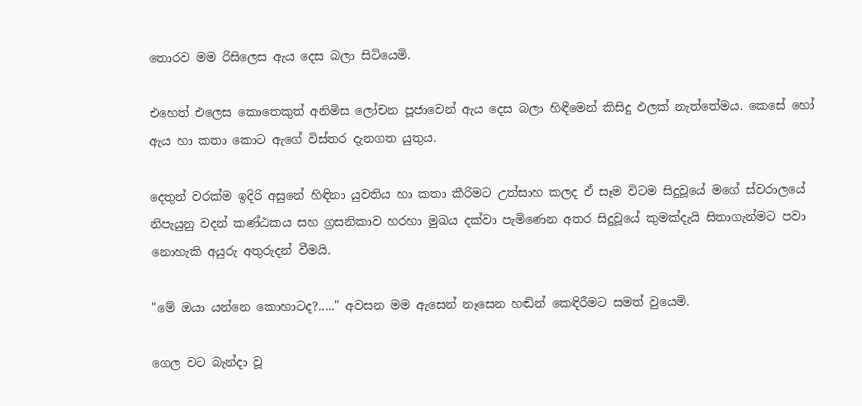තොරව මම රිසිලෙස ඇය දෙස බලා සිටියෙමි.

එහෙත් එලෙස කොතෙකුත් අනිමිස ලෝචන පූජාවෙන් ඇය දෙස බලා හිඳීමෙන් කිසිදු ඵලක් නැත්තේමය. කෙසේ හෝ ඇය හා කතා කොට ඇගේ විස්තර දැනගත යුතුය.

දෙතුන් වරක්ම ඉදිරි අසුනේ හිඳිනා යුවතිය හා කතා කීරිමට උත්සාහ කලද ඒ සෑම විටම සිදුවූයේ මගේ ස්වරාලයේ නිපැයුනු වදන් කණ්ඨකය සහ ග්‍රසනිකාව හරහා මුඛය දක්වා පැමිණෙන අතර සිදුවූයේ කුමක්දැයි සිතාගැන්මට පවා නොහැකි අයුරු අතුරුදන් වීමයි.

"මේ ඔයා යන්නෙ කොහාටද?....." අවසන මම ඇසෙන් නෑසෙන හඬින් කෙඳිරීමට සමත් වුයෙමි.

ගෙල වට බැන්දා වූ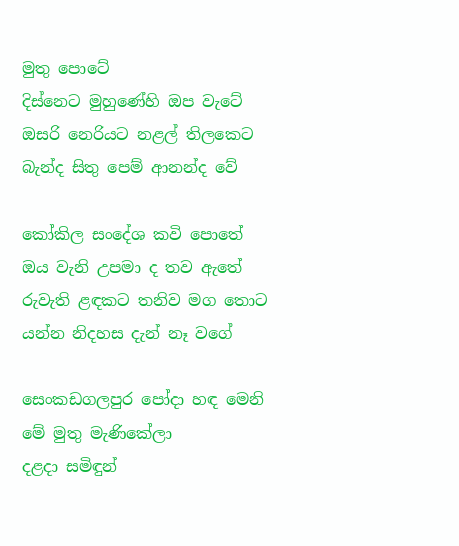මුතු පොටේ
දිස්නෙට මුහුණේහි ඔප වැටේ
ඔසරි නෙරියට නළල් තිලකෙට
බැන්ද සිතු පෙම් ආනන්ද වේ

කෝකිල සංදේශ කවි පොතේ
ඔය වැනි උපමා ද තව ඇතේ
රුවැති ළඳකට තනිව මග තොට
යන්න නිදහස දැන් නෑ වගේ

සෙංකඩගලපුර පෝදා හඳ මෙනි
මේ මුතු මැණිකේලා
දළදා සමිඳුන්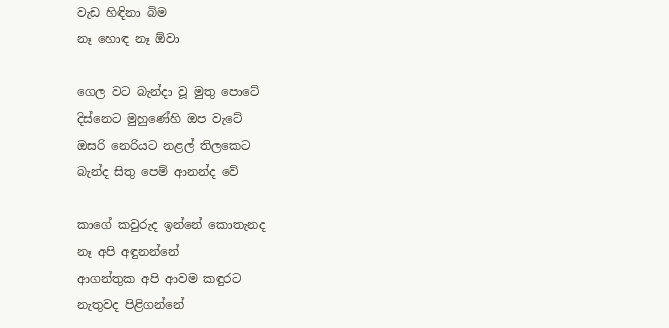වැඩ හිඳිනා බිම
නෑ හොඳ නෑ ඕවා

ගෙල වට බැන්දා වූ මුතු පොටේ
දිස්නෙට මුහුණේහි ඔප වැටේ
ඔසරි නෙරියට නළල් තිලකෙට
බැන්ද සිතු පෙම් ආනන්ද වේ

කාගේ කවුරුද ඉන්නේ කොතැනද
නෑ අපි අඳුනන්නේ
ආගන්තුක අපි ආවම කඳුරට
නැතුවද පිළිගන්නේ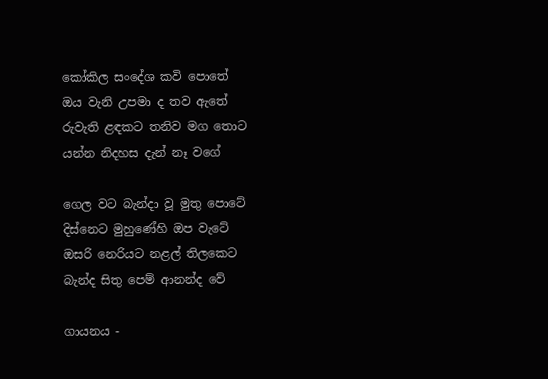කෝකිල සංදේශ කවි පොතේ
ඔය වැනි උපමා ද තව ඇතේ
රුවැති ළඳකට තනිව මග තොට
යන්න නිදහස දැන් නෑ වගේ

ගෙල වට බැන්දා වූ මුතු පොටේ
දිස්නෙට මුහුණේහි ඔප වැටේ
ඔසරි නෙරියට නළල් තිලකෙට
බැන්ද සිතු පෙම් ආනන්ද වේ

ගායනය -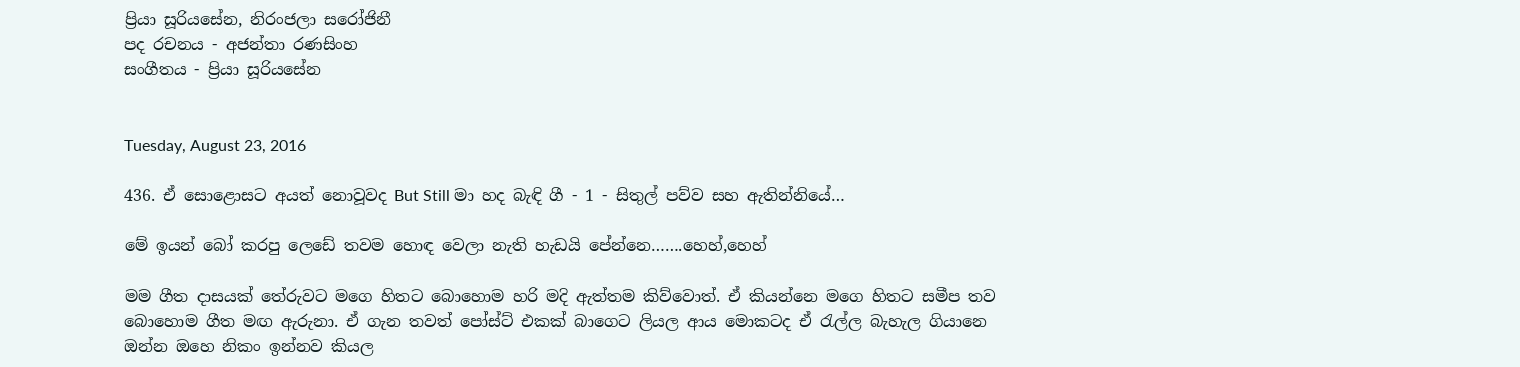ප්‍රියා සූරියසේන, නිරංජලා සරෝජිනී
පද රචනය - අජන්තා රණසිංහ
සංගීතය - ප්‍රියා සූරියසේන


Tuesday, August 23, 2016

436. ඒ සොළොසට අයත් නොවූවද But Still මා හද බැඳි ගී - 1 - සිතුල් පව්ව සහ ඇතින්නියේ…

මේ ඉයන් බෝ කරපු ලෙඩේ තවම හොඳ වෙලා නැති හැඩයි පේන්නෙ…….හෙහ්,හෙහ්

මම ගීත දාසයක් තේරුවට මගෙ හිතට බොහොම හරි මදි ඇත්තම කිව්වොත්. ඒ කියන්නෙ මගෙ හිතට සමීප තව බොහොම ගීත මඟ ඇරුනා. ඒ ගැන තවත් පෝස්ට් එකක් බාගෙට ලියල ආය මොකටද ඒ රැල්ල බැහැල ගියානෙ ඔන්න ඔහෙ නිකං ඉන්නව කියල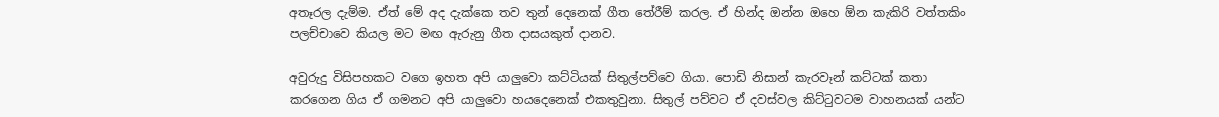අතෑරල දැම්ම. ඒත් මේ අද දැක්කෙ තව තුන් දෙනෙක් ගීත තේරීම් කරල. ඒ හින්ද ඔන්න ඔහෙ ඕන කැකිරි වත්තකිං පලච්චාවෙ කියල මට මඟ ඇරුනු ගීත දාසයකුත් දානව.

අවුරුදු විසිපහකට වගෙ ඉහත අපි යාලුවො කට්ටියක් සිතුල්පව්වෙ ගියා. පොඩි නිසාන් කැරවෑන් කට්ටක් කතා කරගෙන ගිය ඒ ගමනට අපි යාලුවො හයදෙනෙක් එකතුවුනා. සිතුල් පව්වට ඒ දවස්වල කිට්ටුවටම වාහනයක් යන්ට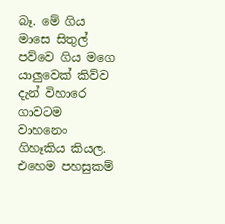බෑ. මේ ගිය මාසෙ සිතුල් පව්වෙ ගිය මගෙ යාලුවෙක් කිව්ව දැන් විහාරෙ ගාවටම වාහනෙං ගිහෑකිය කියල. එහෙම පහසුකම්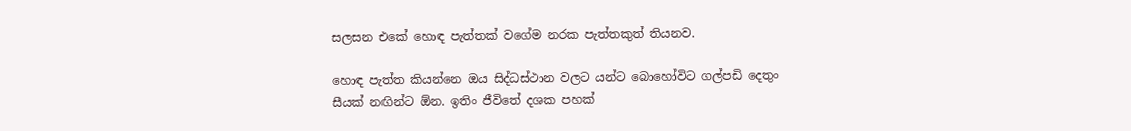සලසන එකේ හොඳ පැත්තක් වගේම නරක පැත්තකුත් තියනව.

හොඳ පැත්ත කියන්නෙ ඔය සිද්ධස්ථාන වලට යන්ට බොහෝවිට ගල්පඩි දෙතුං සීයක් නඟින්ට ඕන. ඉතිං ජීවිතේ දශක පහක්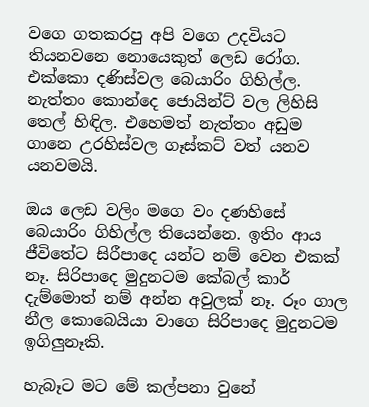වගෙ ගතකරපු අපි වගෙ උදවියට තියනවනෙ නොයෙකුත් ලෙඩ රෝග. එක්කො දණිස්වල බෙයාරිං ගිහිල්ල. නැත්තං කොන්දෙ ජොයින්ට් වල ලිහිසි තෙල් හිඳිල. එහෙමත් නැත්තං අඩුම ගානෙ උරහිස්වල ගෑස්කට් වත් යනව යනවමයි.

ඔය ලෙඩ වලිං මගෙ වං දණහිසේ බෙයාරිං ගිහිල්ල තියෙන්නෙ. ඉතිං ආය ජීවිතේට සිරීපාදෙ යන්ට නම් වෙන එකක් නෑ. සිරිපාදෙ මුදුනටම කේබල් කාර් දැම්මොත් නම් අන්න අවුලක් නෑ. රූං ගාල නීල කොබෙයියා වාගෙ සිරිපාදෙ මුදුනටම ඉගිලුනෑකි.

හැබෑට මට මේ කල්පනා වුනේ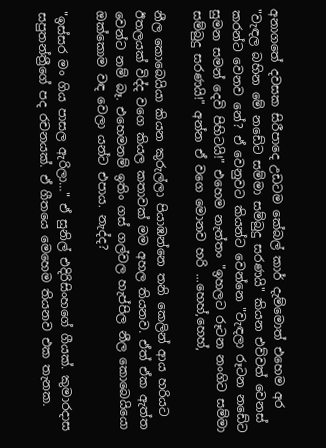අනාගතේ දවසක සිරීපාදෙ උඩටම කේබල් කාර් දැම්මොත් එහෙම අර "වැඳල බහින මේ නඩේට සම්මා සම්බුදු සරණයි" කියන එව්වත් වෙනස් කරන්ට වෙනව නේ? ඒ වෙනුවට කියන්ට වෙන්නෙ "වැඳලා රූටන නඩේට සුමන සමන් දෙවි පිහිටයි!" එහෙම නැත්තං "ඉහලට රූටන නංගිට සම්මා සම්බුදු සරණයි!" අන්න ඒ වගෙ මොනව හරි ...හෙහ්,හෙහ්,

නීල කොබෙයියා කියන කුරුල්ලා පියාඹන්නෙ තනි කෙලින් ආය හරියට ඊතලයක් විද්ද වගෙ කියල කතාවක් මම අහල තියනව. ඒත් ඒක ඇත්ත වෙන්ට නම් බෑ. එහෙමනම් ඉතිං ගස් ගල්වල හැප්පිල නීල කොබෙයියො ඔක්කොම වඳ වෙලා යන්ට එපාය. නැද්ද?

"ඉස්සර මං ගිය පාසල ඇරිලා…" ඒ සුනිල් එදිරිසිංහගේ ගීයක්. කුමාරදාස සපුතන්ත්‍රීගේ පද රචනයක්. ඒ ගීතයෙ මෙහෙම තියනව එක තැනක.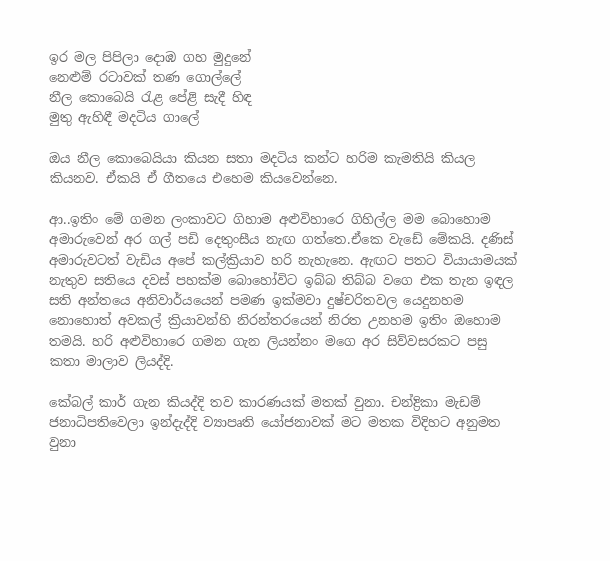ඉර මල පිපිලා දොඹ ගහ මුදුනේ
නෙළුම් රටාවක් තණ ගොල්ලේ
නීල කොබෙයි රැළ පේළි සැදී හිඳ
මුතු ඇහිඳී මදටිය ගාලේ

ඔය නීල කොබෙයියා කියන සතා මදටිය කන්ට හරිම කැමතියි කියල කියනව. ඒකයි ඒ ගීතයෙ එහෙම කියවෙන්නෙ.

ආ..ඉතිං මේ ගමන ලංකාවට ගිහාම අළුවිහාරෙ ගිහිල්ල මම බොහොම අමාරුවෙන් අර ගල් පඩි දෙතුංසීය නැඟ ගත්තෙ.ඒකෙ වැඩේ මේකයි. දණිස් අමාරුවටත් වැඩිය අපේ කල්ක්‍රියාව හරි නැහැනෙ. ඇඟට පතට වියායාමයක් නැතුව සතියෙ දවස් පහක්ම බොහෝවිට ඉබ්බ තිබ්බ වගෙ එක තැන ඉඳල සති අන්තයෙ අනිවාර්යයෙන් පමණ ඉක්මවා දුෂ්චරිතවල යෙදුනහම නොහොත් අවකල් ක්‍රියාවන්හි නිරන්තරයෙන් නිරත උනහම ඉතිං ඔහොම තමයි. හරි අළුවිහාරෙ ගමන ගැන ලියන්නං මගෙ අර සිව්වසරකට පසු කතා මාලාව ලියද්දි.

කේබල් කාර් ගැන කියද්දි තව කාරණයක් මතක් වුනා. චන්ද්‍රිකා මැඩම් ජනාධිපතිවෙලා ඉන්දැද්දි ව්‍යාපෘති යෝජනාවක් මට මතක විදිහට අනුමත වුනා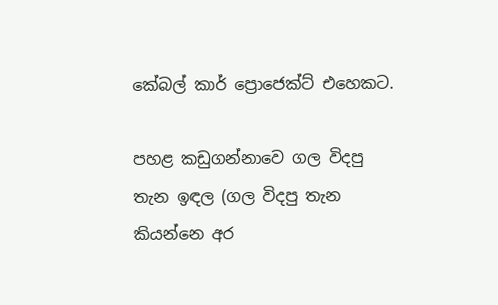කේබල් කාර් ප්‍රොජෙක්ට් එහෙකට.

පහළ කඩුගන්නාවෙ ගල විදපු තැන ඉඳල (ගල විදපු තැන කියන්නෙ අර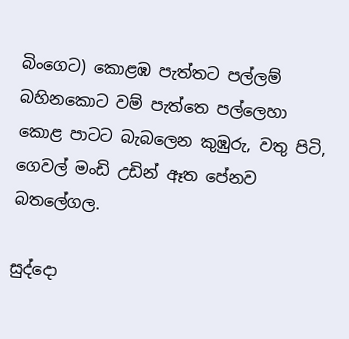බිංගෙට) කොළඹ පැත්තට පල්ලම් බහිනකොට වම් පැත්තෙ පල්ලෙහා කොළ පාටට බැබලෙන කුඹුරු, වතු පිටි, ගෙවල් මංඩි උඩින් ඈත පේනව බතලේගල.

සුද්දො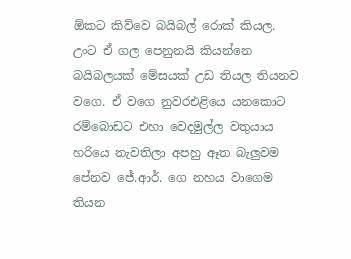ඕකට කිව්වෙ බයිබල් රොක් කියල. උංට ඒ ගල පෙනුනයි කියන්නෙ බයිබලයක් මේසයක් උඩ තියල තියනව වගෙ. ඒ වගෙ නුවරඑළියෙ යනකොට රම්බොඩට එහා වෙදමුල්ල වතුයාය හරියෙ නැවතිලා අපහු ඈත බැලුවම පේනව ජේ.ආර්. ගෙ නහය වාගෙම තියන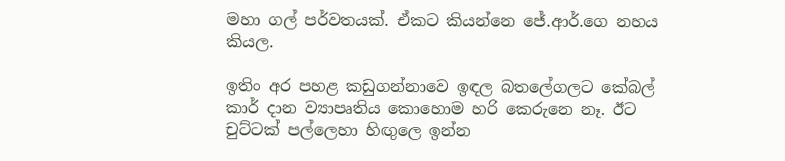මහා ගල් පර්වතයක්. ඒකට කියන්නෙ ජේ.ආර්.ගෙ නහය කියල.

ඉතිං අර පහළ කඩුගන්නාවෙ ඉඳල බතලේගලට කේබල් කාර් දාන ව්‍යාපෘතිය කොහොම හරි කෙරුනෙ නෑ. ඊට චුට්ටක් පල්ලෙහා හිඟුලෙ ඉන්න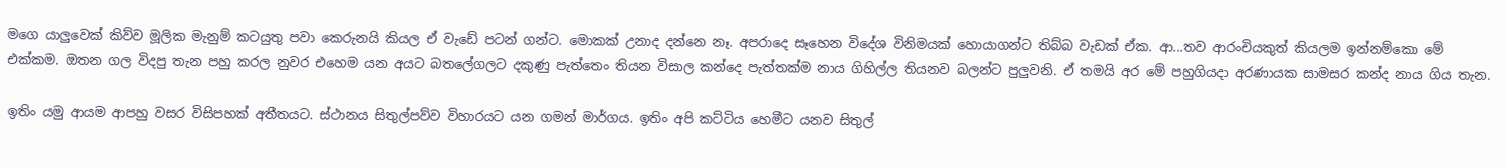මගෙ යාලුවෙක් කිව්ව මූලික මැනුම් කටයුතු පවා කෙරුනයි කියල ඒ වැඩේ පටන් ගන්ට. මොකක් උනාද දන්නෙ නෑ. අපරාදෙ සෑහෙන විදේශ විනිමයක් හොයාගන්ට තිබ්බ වැඩක් ඒක. ආ...තව ආරංචියකුත් කියලම ඉන්නම්කො මේ එක්කම. ඔතන ගල විදපු තැන පහු කරල නුවර එහෙම යන අයට බතලේගලට දකුණු පැත්තෙං තියන විසාල කන්දෙ පැත්තක්ම නාය ගිහිල්ල තියනව බලන්ට පුලුවනි. ඒ තමයි අර මේ පහුගියදා අරණායක සාමසර කන්ද නාය ගිය තැන.

ඉතිං යමු ආයම ආපහු වසර විසිපහක් අතීතයට. ස්ථානය සිතුල්පව්ව විහාරයට යන ගමන් මාර්ගය. ඉතිං අපි කට්ටිය හෙමීට යනව සිතුල්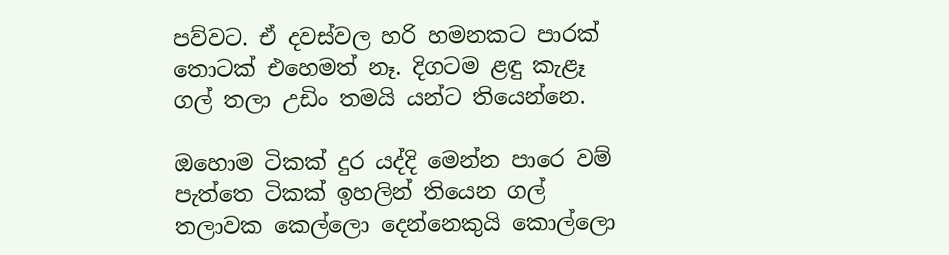පව්වට. ඒ දවස්වල හරි හමනකට පාරක් තොටක් එහෙමත් නෑ. දිගටම ළඳු කැළෑ ගල් තලා උඩිං තමයි යන්ට තියෙන්නෙ.

ඔහොම ටිකක් දුර යද්දි මෙන්න පාරෙ වම් පැත්තෙ ටිකක් ඉහලින් තියෙන ගල් තලාවක කෙල්ලො දෙන්නෙකුයි කොල්ලො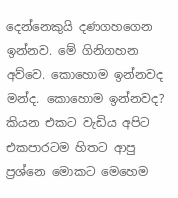දෙන්නෙකුයි දණගහගෙන ඉන්නව. මේ ගිනිගහන අව්වෙ. කොහොම ඉන්නවද මන්ද. කොහොම ඉන්නවද? කියන එකට වැඩිය අපිට එකපාරටම හිතට ආපු ප්‍රශ්නෙ මොකට මෙහෙම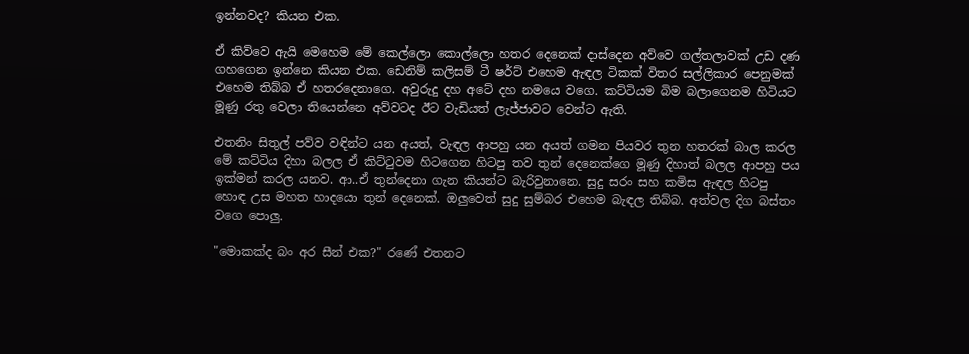ඉන්නවද? කියන එක.

ඒ කිව්වෙ ඇයි මෙහෙම මේ කෙල්ලො කොල්ලො හතර දෙනෙක් දාස්දෙන අව්වෙ ගල්තලාවක් උඩ දණ ගහගෙන ඉන්නෙ කියන එක. ඩෙනිම් කලිසම් ටී ෂර්ට් එහෙම ඇඳල ටිකක් විතර සල්ලිකාර පෙනුමක් එහෙම තිබ්බ ඒ හතරදෙනාගෙ. අවුරුදු දහ අටේ දහ නමයෙ වගෙ. කට්ටියම බිම බලාගෙනම හිටියට මූණු රතු වෙලා තියෙන්නෙ අව්වටද ඊට වැඩියත් ලැජ්ජාවට වෙන්ට ඇති.

එතනිං සිතුල් පව්ව වඳින්ට යන අයත්, වැඳල ආපහු යන අයත් ගමන පියවර තුන හතරක් බාල කරල මේ කට්ටිය දිහා බලල ඒ කිට්ටුවම හිටගෙන හිටපු තව තුන් දෙනෙක්ගෙ මූණු දිහාත් බලල ආපහු පය ඉක්මන් කරල යනව. ආ..ඒ තුන්දෙනා ගැන කියන්ට බැරිවුනානෙ. සුදු සරං සහ කමිස ඇඳල හිටපු හොඳ උස මහත හාදයො තුන් දෙනෙක්. ඔලුවෙත් සුදු සුම්බර එහෙම බැඳල තිබ්බ. අත්වල දිග බස්තං වගෙ පොලු.

"මොකක්ද බං අර සීන් එක?" රණේ එතනට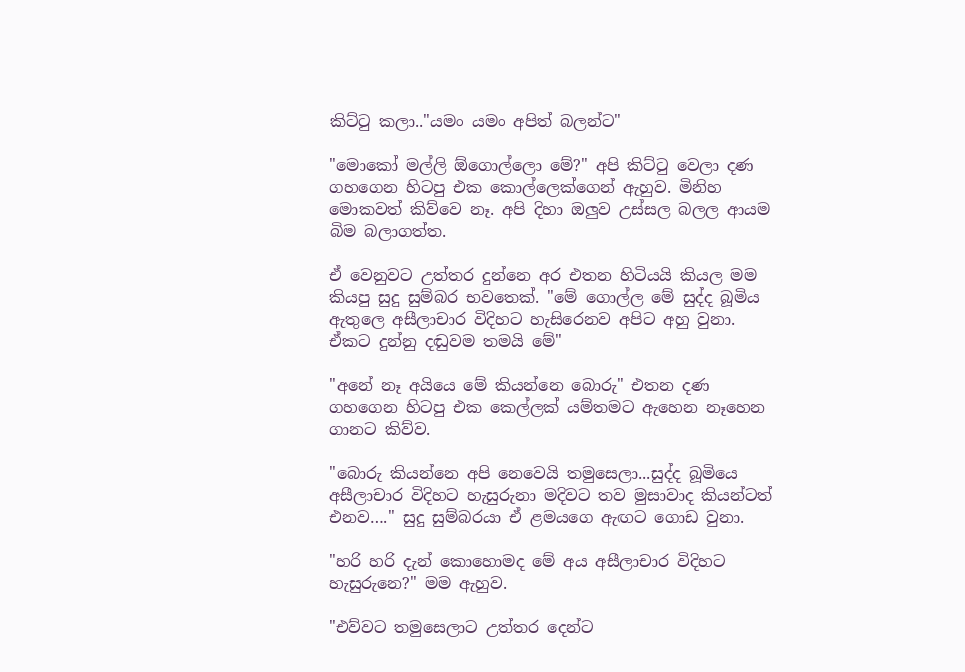කිට්ටු කලා.."යමං යමං අපිත් බලන්ට"

"මොකෝ මල්ලි ඕගොල්ලො මේ?" අපි කිට්ටු වෙලා දණ ගහගෙන හිටපු එක කොල්ලෙක්ගෙන් ඇහුව. මිනිහ මොකවත් කිව්වෙ නෑ. අපි දිහා ඔලුව උස්සල බලල ආයම බිම බලාගත්ත.

ඒ වෙනුවට උත්තර දුන්නෙ අර එතන හිටියයි කියල මම කියපු සුදු සුම්බර භවතෙක්. "මේ ගොල්ල මේ සුද්ද බූමිය ඇතුලෙ අසීලාචාර විදිහට හැසිරෙනව අපිට අහු වුනා. ඒකට දුන්නු දඬුවම තමයි මේ"

"අනේ නෑ අයියෙ මේ කියන්නෙ බොරු" එතන දණ ගහගෙන හිටපු එක කෙල්ලක් යම්තමට ඇහෙන නෑහෙන ගානට කිව්ව.

"බොරු කියන්නෙ අපි නෙවෙයි තමුසෙලා...සුද්ද බූමියෙ අසීලාචාර විදිහට හැසුරුනා මදිවට තව මුසාවාද කියන්ටත් එනව…." සුදු සුම්බරයා ඒ ළමයගෙ ඇඟට ගොඩ වුනා.

"හරි හරි දැන් කොහොමද මේ අය අසීලාචාර විදිහට හැසුරුනෙ?" මම ඇහුව.

"එව්වට තමුසෙලාට උත්තර දෙන්ට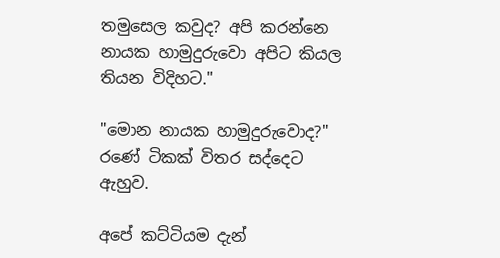තමුසෙල කවුද? අපි කරන්නෙ නායක හාමුදුරුවො අපිට කියල තියන විදිහට."

"මොන නායක හාමුදුරුවොද?" රණේ ටිකක් විතර සද්දෙට ඇහුව.

අපේ කට්ටියම දැන්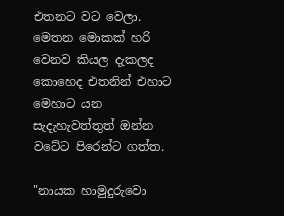එතනට වට වෙලා. මෙතන මොකක් හරි වෙනව කියල දැකලද කොහෙද එතනින් එහාට මෙහාට යන සැදැහැවත්තුත් ඔන්න වටේට පිරෙන්ට ගත්ත.

"නායක හාමුදුරුවො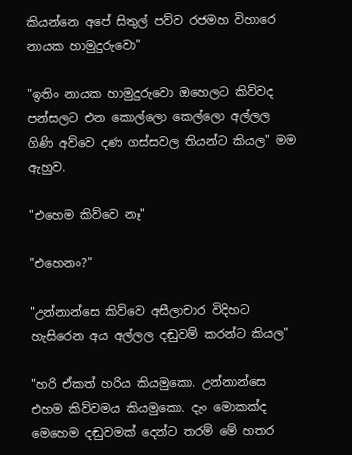කියන්නෙ අපේ සිතුල් පව්ව රජමහ විහාරෙ නායක හාමුදුරුවො"

"ඉතිං නායක හාමුදුරුවො ඔහෙලට කිව්වද පන්සලට එන කොල්ලො කෙල්ලො අල්ලල ගිණි අව්වෙ දණ ගස්සවල තියන්ට කියල" මම ඇහුව.

"එහෙම කිව්වෙ නෑ"

"එහෙනං?"

"උන්නාන්සෙ කිව්වෙ අසීලාචාර විදිහට හැසිරෙන අය අල්ලල දඬුවම් කරන්ට කියල"

"හරි ඒකත් හරිය කියමුකො. උන්නාන්සෙ එහම කිව්වමය කියමුකො. දැං මොකක්ද මෙහෙම දඬුවමක් දෙන්ට තරම් මේ හතර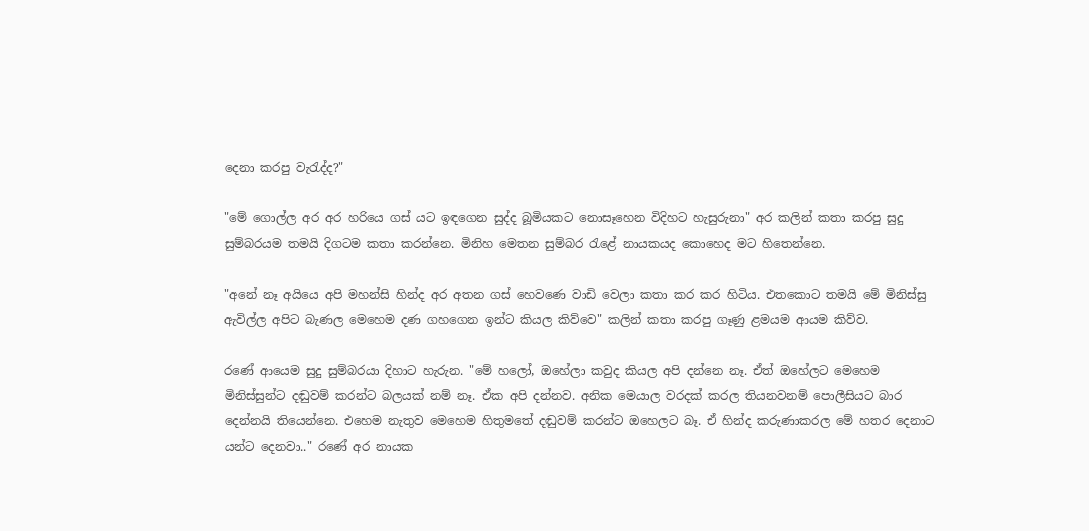දෙනා කරපු වැරැද්ද?"

"මේ ගොල්ල අර අර හරියෙ ගස් යට ඉඳගෙන සුද්ද බූමියකට නොසෑහෙන විදිහට හැසුරුනා" අර කලින් කතා කරපු සුදු සුම්බරයම තමයි දිගටම කතා කරන්නෙ. මිනිහ මෙතන සුම්බර රැළේ නායකයද කොහෙද මට හිතෙන්නෙ.

"අනේ නෑ අයියෙ අපි මහන්සි හින්ද අර අතන ගස් හෙවණෙ වාඩි වෙලා කතා කර කර හිටිය. එතකොට තමයි මේ මිනිස්සු ඇවිල්ල අපිට බැණල මෙහෙම දණ ගහගෙන ඉන්ට කියල කිව්වෙ" කලින් කතා කරපු ගෑණු ළමයම ආයම කිව්ව.

රණේ ආයෙම සුදු සුම්බරයා දිහාට හැරුන. "මේ හලෝ, ඔහේලා කවුද කියල අපි දන්නෙ නෑ. ඒත් ඔහේලට මෙහෙම මිනිස්සුන්ට දඬුවම් කරන්ට බලයක් නම් නෑ. ඒක අපි දන්නව. අනික මෙයාල වරදක් කරල තියනවනම් පොලීසියට බාර දෙන්නයි තියෙන්නෙ. එහෙම නැතුව මෙහෙම හිතුමතේ දඬුවම් කරන්ට ඔහෙලට බෑ. ඒ හින්ද කරුණාකරල මේ හතර දෙනාට යන්ට දෙනවා.." රණේ අර නායක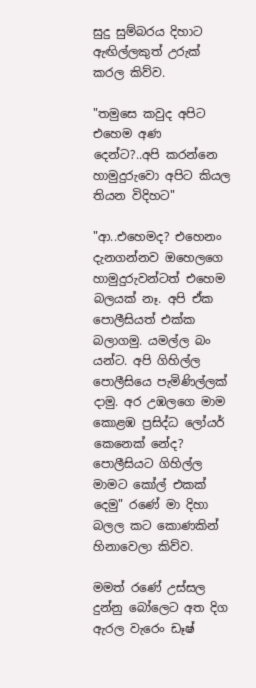සුදු සුම්බරය දිහාට ඇඟිල්ලකුත් උරුක් කරල කිව්ව.

"තමුසෙ කවුද අපිට එහෙම අණ දෙන්ට?..අපි කරන්නෙ හාමුදුරුවො අපිට කියල තියන විදිහට"

"ආ..එහෙමද? එහෙනං දැනගන්නව ඔහෙලගෙ හාමුදුරුවන්ටත් එහෙම බලයක් නෑ. අපි ඒක පොලීසියත් එක්ක බලාගමු. යමල්ල බං යන්ට. අපි ගිහිල්ල පොලීසියෙ පැමිණිල්ලක් දාමු. අර උඹලගෙ මාම කොළඹ ප්‍රසිද්ධ ලෝයර් කෙනෙක් නේද? පොලීසියට ගිහිල්ල මාමට කෝල් එකක් දෙමු" රණේ මා දිහා බලල කට කොණකින් හිනාවෙලා කිව්ව.

මමත් රණේ උස්සල දුන්නු බෝලෙට අත දිග ඇරල වැරෙං ඩෑෂ්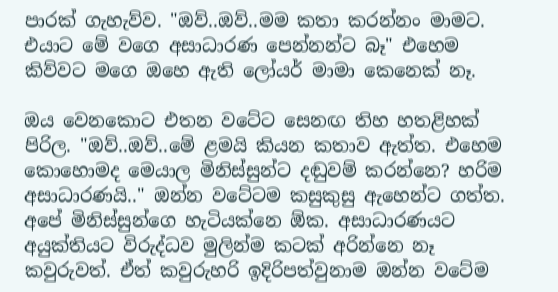පාරක් ගැහැව්ව. "ඔව්..ඔව්..මම කතා කරන්නං මාමට. එයාට මේ වගෙ අසාධාරණ පෙන්නන්ට බෑ" එහෙම කිව්වට මගෙ ඔහෙ ඇති ලෝයර් මාමා කෙනෙක් නෑ.

ඔය වෙනකොට එතන වටේට සෙනඟ තිහ හතළිහක් පිරිල. "ඔව්..ඔව්..මේ ළමයි කියන කතාව ඇත්ත. එහෙම කොහොමද මෙයාල මිනිස්සුන්ට දඬුවම් කරන්නෙ? හරිම අසාධාරණයි.." ඔන්න වටේටම කසුකුසු ඇහෙන්ට ගත්ත. අපේ මිනිස්සුන්ගෙ හැටියක්නෙ ඕක. අසාධාරණයට අයුක්තියට විරුද්ධව මුලින්ම කටක් අරින්නෙ නෑ කවුරුවත්. ඒත් කවුරුහරි ඉදිරිපත්වුනාම ඔන්න වටේම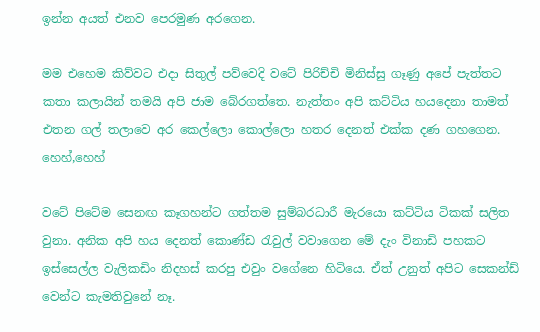ඉන්න අයත් එනව පෙරමුණ අරගෙන.

මම එහෙම කිව්වට එදා සිතුල් පව්වෙදි වටේ පිරිච්චි මිනිස්සු ගෑණු අපේ පැත්තට කතා කලායින් තමයි අපි ජාම බේරගත්තෙ. නැත්තං අපි කට්ටිය හයදෙනා තාමත් එතන ගල් තලාවෙ අර කෙල්ලො කොල්ලො හතර දෙනත් එක්ක දණ ගහගෙන. හෙහ්,හෙහ්

වටේ පිටේම සෙනඟ කෑගහන්ට ගත්තම සුම්බරධාරී මැරයො කට්ටිය ටිකක් සලිත වුනා. අනික අපි හය දෙනත් කොණ්ඩ රැවුල් වවාගෙන මේ දැං විනාඩි පහකට ඉස්සෙල්ල වැලිකඩිං නිදහස් කරපු එවුං වගේනෙ හිටියෙ. ඒත් උනුත් අපිට සෙකන්ඩ් වෙන්ට කැමතිවුනේ නෑ.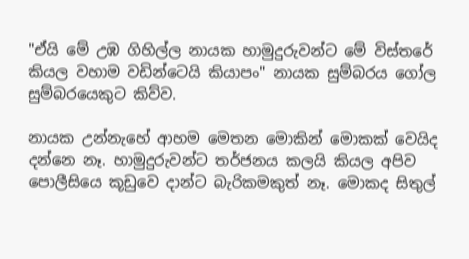"ඒයි මේ උඹ ගිහිල්ල නායක හාමුදුරුවන්ට මේ විස්තරේ කියල වහාම වඩින්ටෙයි කියාපං" නායක සුම්බරය ගෝල සුම්බරයෙකුට කිව්ව.

නායක උන්නැහේ ආහම මෙතන මොකින් මොකක් වෙයිද දන්නෙ නෑ. හාමුදුරුවන්ට තර්ජනය කලයි කියල අපිව පොලීසියෙ කූඩුවෙ දාන්ට බැරිකමකුත් නෑ. මොකද සිතුල්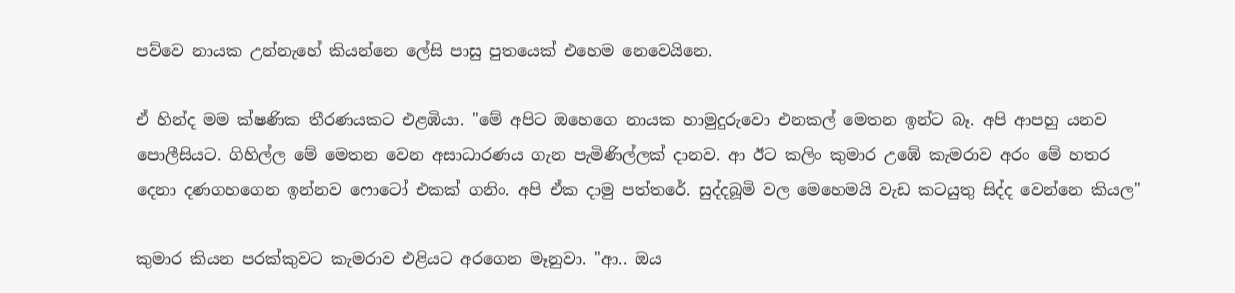පව්වෙ නායක උන්නැහේ කියන්නෙ ලේසි පාසු පුතයෙක් එහෙම නෙවෙයිනෙ.

ඒ හින්ද මම ක්ෂණික තීරණයකට එළඹියා. "මේ අපිට ඔහෙගෙ නායක හාමුදුරුවො එනකල් මෙතන ඉන්ට බෑ. අපි ආපහු යනව පොලීසියට. ගිහිල්ල මේ මෙතන වෙන අසාධාරණය ගැන පැමිණිල්ලක් දානව. ආ ඊට කලිං කුමාර උඹේ කැමරාව අරං මේ හතර දෙනා දණගහගෙන ඉන්නව ෆොටෝ එකක් ගනිං. අපි ඒක දාමු පත්තරේ. සුද්දබූමි වල මෙහෙමයි වැඩ කටයුතු සිද්ද වෙන්නෙ කියල"

කුමාර කියන පරක්කුවට කැමරාව එළියට අරගෙන මෑනුවා. "ආ.. ඔය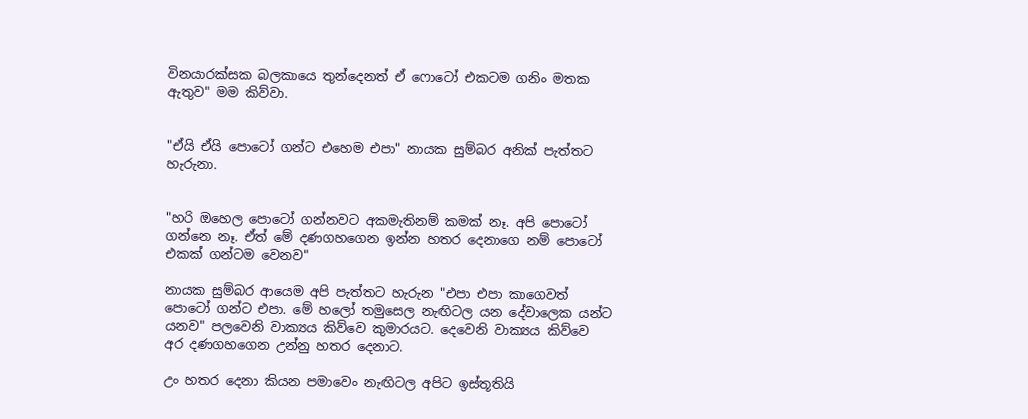විනයාරක්සක බලකායෙ තුන්දෙනත් ඒ ෆොටෝ එකටම ගනිං මතක ඇතුව" මම කිව්වා.


"ඒයි ඒයි පොටෝ ගන්ට එහෙම එපා" නායක සුම්බර අනික් පැත්තට හැරුනා.


"හරි ඔහෙල පොටෝ ගන්නවට අකමැතිනම් කමක් නෑ. අපි පොටෝ ගන්නෙ නෑ. ඒත් මේ දණගහගෙන ඉන්න හතර දෙනාගෙ නම් පොටෝ එකක් ගන්ටම වෙනව"

නායක සුම්බර ආයෙම අපි පැත්තට හැරුන "එපා එපා කාගෙවත් පොටෝ ගන්ට එපා. මේ හලෝ තමුසෙල නැඟිටල යන දේවාලෙක යන්ට යනව" පලවෙනි වාක්‍යය කිව්වෙ කුමාරයට. දෙවෙනි වාක්‍යය කිව්වෙ අර දණගහගෙන උන්නු හතර දෙනාට.

උං හතර දෙනා කියන පමාවෙං නැඟිටල අපිට ඉස්තූතියි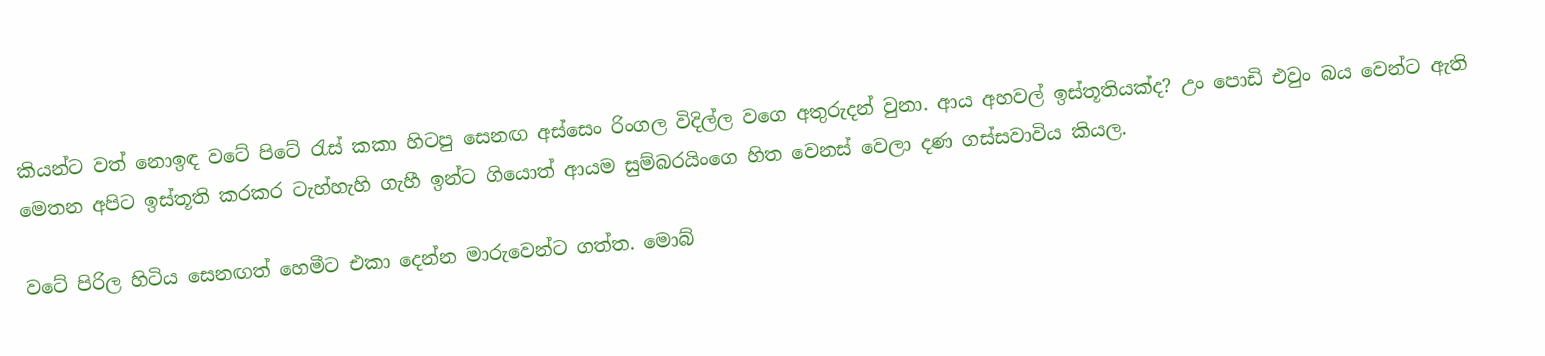කියන්ට වත් නොඉඳ වටේ පිටේ රැස් කකා හිටපු සෙනඟ අස්සෙං රිංගල විදිල්ල වගෙ අතුරුදන් වුනා. ආය අහවල් ඉස්තූතියක්ද? උං පොඩි එවුං බය වෙන්ට ඇති මෙතන අපිට ඉස්තූති කරකර ටැහ්හැහි ගැහී ඉන්ට ගියොත් ආයම සුම්බරයිංගෙ හිත වෙනස් වෙලා දණ ගස්සවාවිය කියල.

වටේ පිරිල හිටිය සෙනඟත් හෙමීට එකා දෙන්න මාරුවෙන්ට ගත්ත. මොබ්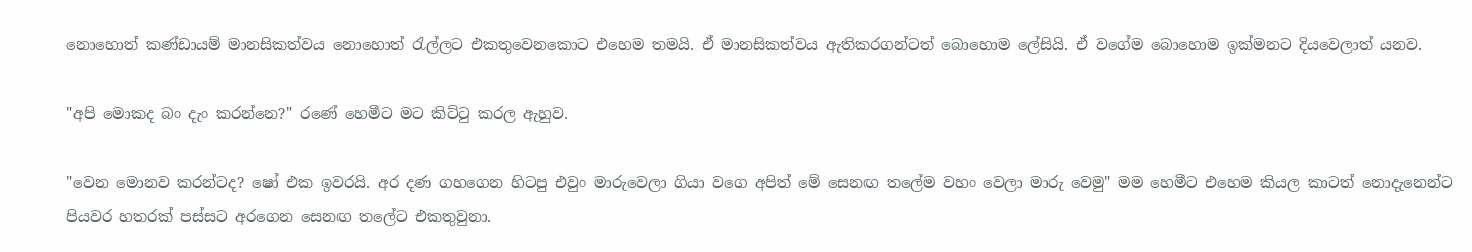නොහොත් කණ්ඩායම් මානසිකත්වය නොහොත් රැල්ලට එකතුවෙනකොට එහෙම තමයි. ඒ මානසිකත්වය ඇතිකරගන්ටත් බොහොම ලේසියි. ඒ වගේම බොහොම ඉක්මනට දියවෙලාත් යනව.

"අපි මොකද බං දැං කරන්නෙ?" රණේ හෙමීට මට කිට්ටු කරල ඇහුව.

"වෙන මොනව කරන්ටද? ෂෝ එක ඉවරයි. අර දණ ගහගෙන හිටපු එවුං මාරුවෙලා ගියා වගෙ අපිත් මේ සෙනඟ තලේම වහං වෙලා මාරු වෙමු" මම හෙමීට එහෙම කියල කාටත් නොදැනෙන්ට පියවර හතරක් පස්සට අරගෙන සෙනඟ තලේට එකතුවුනා.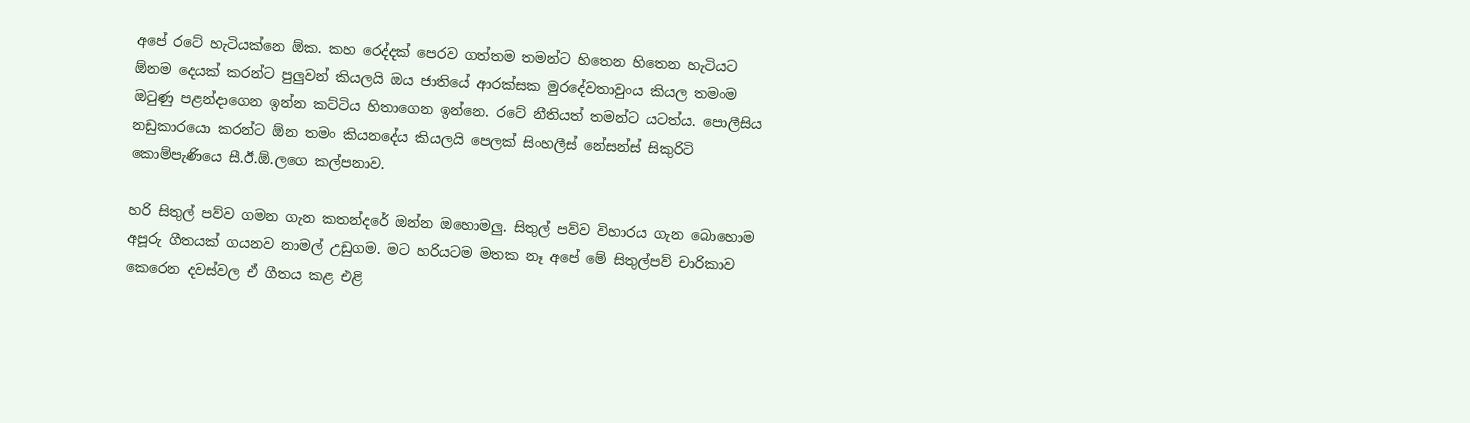අපේ රටේ හැටියක්නෙ ඕක. කහ රෙද්දක් පෙරව ගත්තම තමන්ට හිතෙන හිතෙන හැටියට ඕනම දෙයක් කරන්ට පුලුවන් කියලයි ඔය ජාතියේ ආරක්සක මුරදේවතාවුංය කියල තමංම ඔටුණු පළන්දාගෙන ඉන්න කට්ටිය හිතාගෙන ඉන්නෙ. රටේ නීතියත් තමන්ට යටත්ය. පොලීසිය නඩුකාරයො කරන්ට ඕන තමං කියනදේය කියලයි පෙලක් සිංහලීස් නේසන්ස් සිකුරිටි කොම්පැණියෙ සී.ඊ.ඕ.ලගෙ කල්පනාව.

හරි සිතුල් පව්ව ගමන ගැන කතන්දරේ ඔන්න ඔහොමලු. සිතුල් පව්ව විහාරය ගැන බොහොම අපූරු ගීතයක් ගයනව නාමල් උඩුගම. මට හරියටම මතක නෑ අපේ මේ සිතුල්පව් චාරිකාව කෙරෙන දවස්වල ඒ ගීතය කළ එළි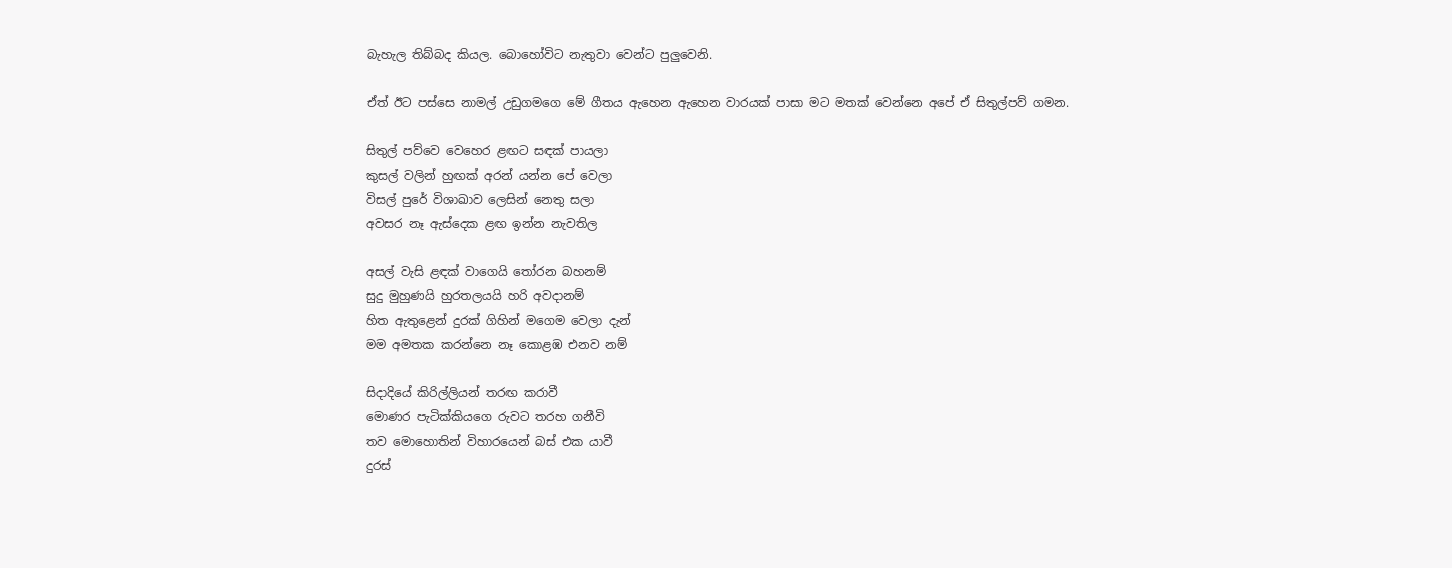බැහැල තිබ්බද කියල. බොහෝවිට නැතුවා වෙන්ට පුලුවෙනි.

ඒත් ඊට පස්සෙ නාමල් උඩුගමගෙ මේ ගීතය ඇහෙන ඇහෙන වාරයක් පාසා මට මතක් වෙන්නෙ අපේ ඒ සිතුල්පව් ගමන.

සිතුල් පව්වෙ වෙහෙර ළඟට සඳක් පායලා
කුසල් වලින් හුඟක් අරන් යන්න පේ වෙලා
විසල් පුරේ විශාඛාව ලෙසින් නෙතු සලා
අවසර නෑ ඇස්දෙක ළඟ ඉන්න නැවතිල

අසල් වැසි ළඳක් වාගෙයි තෝරන බහනම්
සුදු මුහුණයි හුරතලයයි හරි අවදානම්
හිත ඇතුළෙන් දුරක් ගිහින් මගෙම වෙලා දැන්
මම අමතක කරන්නෙ නෑ කොළඹ එනව නම්

සිදාදියේ කිරිල්ලියන් තරඟ කරාවී
මොණර පැටික්කියගෙ රුවට තරහ ගනීවි
තව මොහොතින් විහාරයෙන් බස් එක යාවී
දුරස්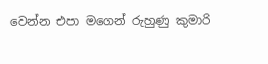වෙන්න එපා මගෙන් රුහුණු කුමාරි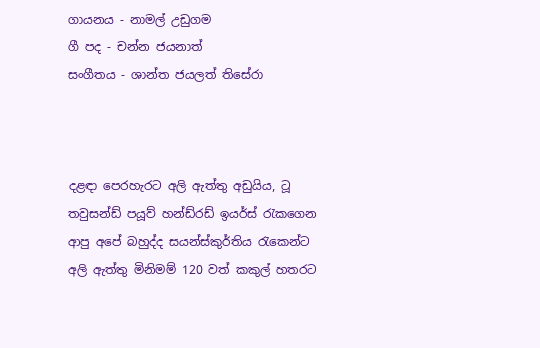ගායනය - නාමල් උඩුගම
ගී පද - චන්න ජයනාත්
සංගීතය - ශාන්ත ජයලත් තිසේරා



දළඳා පෙරහැරට අලි ඇත්තු අඩුයිය, ටූ තවුසන්ඩ් පයූව් හන්ඩ්රඩ් ඉයර්ස් රැකගෙන ආපු අපේ බහුද්ද සයන්ස්කුර්තිය රැකෙන්ට අලි ඇත්තු මිනිමම් 120 වත් කකුල් හතරට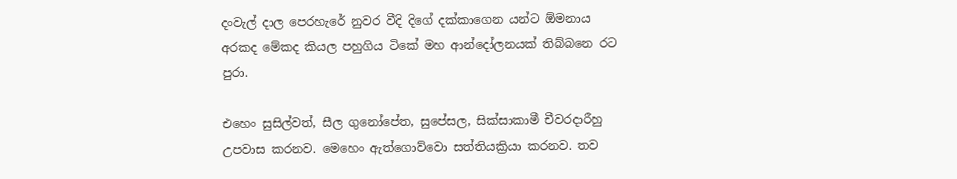දංවැල් දාල පෙරහැරේ නුවර වීදි දිගේ දක්කාගෙන යන්ට ඕමනාය අරකද මේකද කියල පහුගිය ටිකේ මහ ආන්දෝලනයක් තිබ්බනෙ රට පුරා.

එහෙං සුසිල්වත්, සීල ගුනෝපේත, සුපේසල, සික්සාකාමී චීවරදාරීහු උපවාස කරනව. මෙහෙං ඇත්ගොව්වො සත්තියක්‍රියා කරනව. තව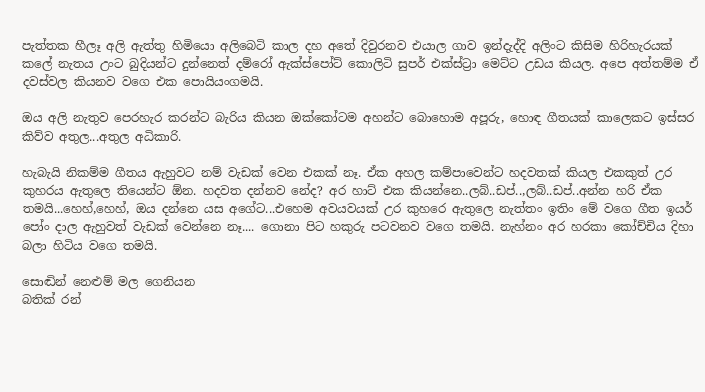පැත්තක හීලෑ අලි ඇත්තු හිමියො අලිබෙටි කාල දහ අතේ දිවුරනව එයාල ගාව ඉන්දැද්දි අලිංට කිසිම හිරිහැරයක් කලේ නැතය උංට බුදියන්ට දුන්නෙත් දම්රෝ ඇක්ස්පෝට් කොලිටි සුපර් එක්ස්ට්‍රා මෙට්ට උඩය කියල. අපෙ අත්තම්ම ඒ දවස්වල කියනව වගෙ එක පොයියංගමයි.

ඔය අලි නැතුව පෙරහැර කරන්ට බැරිය කියන ඔක්කෝටම අහන්ට බොහොම අපූරු, හොඳ ගීතයක් කාලෙකට ඉස්සර කිව්ව අතුල...අතුල අධිකාරි.

හැබැයි නිකම්ම ගීතය ඇහුවට නම් වැඩක් වෙන එකක් නෑ. ඒක අහල කම්පාවෙන්ට හදවතක් කියල එකකුත් උර කුහරය ඇතුලෙ තියෙන්ට ඕන. හදවත දන්නව නේද? අර හාට් එක කියන්නෙ..ලබ්..ඩප්..,ලබ්..ඩප්..අන්න හරි ඒක තමයි...හෙහ්,හෙහ්, ඔය දන්නෙ යස අගේට...එහෙම අවයවයක් උර කුහරෙ ඇතුලෙ නැත්තං ඉතිං මේ වගෙ ගීත ඉයර් පෝං දාල ඇහුවත් වැඩක් වෙන්නෙ නෑ.... ගොනා පිට හකුරු පටවනව වගෙ තමයි. නැහ්නං අර හරකා කෝච්චිය දිහා බලා හිටිය වගෙ තමයි.

සොඬින් නෙළුම් මල ගෙනියන
බතික් රන්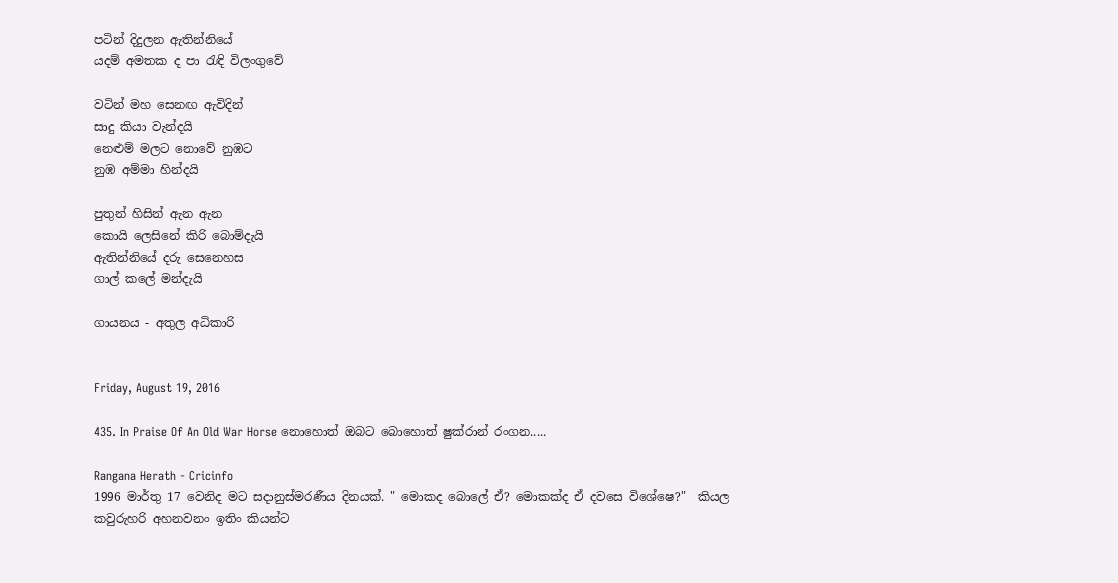පටින් දිදුලන ඇතින්නියේ
යදම් අමතක ද පා රැඳි විලංගුවේ

වටින් මහ සෙනඟ ඇවිදින්
සාදු කියා වැන්දයි
නෙළුම් මලට නොවේ නුඹට
නුඹ අම්මා හින්දයි

පුතුන් හිසින් ඇන ඇන
කොයි ලෙසිනේ කිරි බොම්දැයි
ඇතින්නියේ දරු සෙනෙහස
ගාල් කලේ මන්දැයි

ගායනය - අතුල අධිකාරි


Friday, August 19, 2016

435. In Praise Of An Old War Horse නොහොත් ඔබට බොහොත් ෂුක්රාන් රංගන.....

Rangana Herath - Cricinfo
1996 මාර්තු 17 වෙනිද මට සදානුස්මරණීය දිනයක්. " මොකද බොලේ ඒ? මොකක්ද ඒ දවසෙ විශේෂෙ?"  කියල කවුරුහරි අහනවනං ඉතිං කියන්ට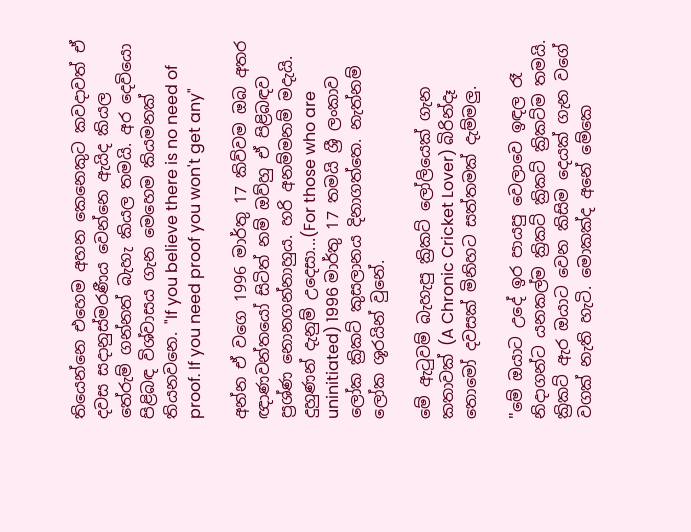තියෙන්නෙ එහෙම අහන කෙනෙකුට කවදාවත් ඒ දවස සදානුස්මරණීය වෙන්නෙ ඇයිද කියල තේරුම් ගන්නත් බැහැ කියල තමයි. අර දෙවියො පිළිබඳ විශ්වාසය ගැන මෙහෙම කියමනක් තියනවනෙ. "If you believe there is no need of proof. If you need proof you won't get any"

අන්න ඒ වගෙ 1996 මාර්තු 17 කිව්වම ඔබ අතර ඥාණවන්තයෝ සිටිත් නම් ඔව්හු ඒ පිළිබඳව ප්‍රශ්ණ නොනගන්නාහුය. හරි අනම්මනම් මදැයි. දුහුණන් දැනුම් උදෙසා...(For those who are uninitiated) 1996 මාර්තු 17 තමයි ශ්‍රී ලංකාව ලෝක ක්‍රිකට් කුසලානය දිනාගත්තෙ. නැත්නම් ලෝක ශූරයින් වුනේ.

මේ ඇටුවම් බැහැපු ක්‍රිකට් ලෝලියෙක් ගැන කතාවක් (A Chronic Cricket Lover) බිරින්දෑ තොමෝ දවසක් මිනිහට සත්තමක් දැම්මලු.

"මේ ඔයාට උදේ ඉර පායපු වෙලාවෙ ඉඳල රෑ නිදාගන්ට යනකල්ම ක්‍රිකට් ක්‍රිකට් ක්‍රිකට්ම තමයි. ක්‍රිකට් ඇර ඔයාට වෙන කිසිම දෙයක් ගැන වගේ වගක් නැති හැටි. මොකක්ද අනේ මේකෙ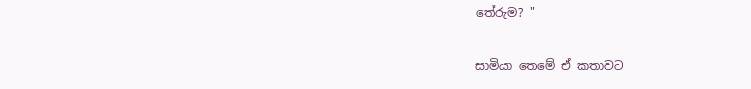තේරුම? "

සාමියා තෙමේ ඒ කතාවට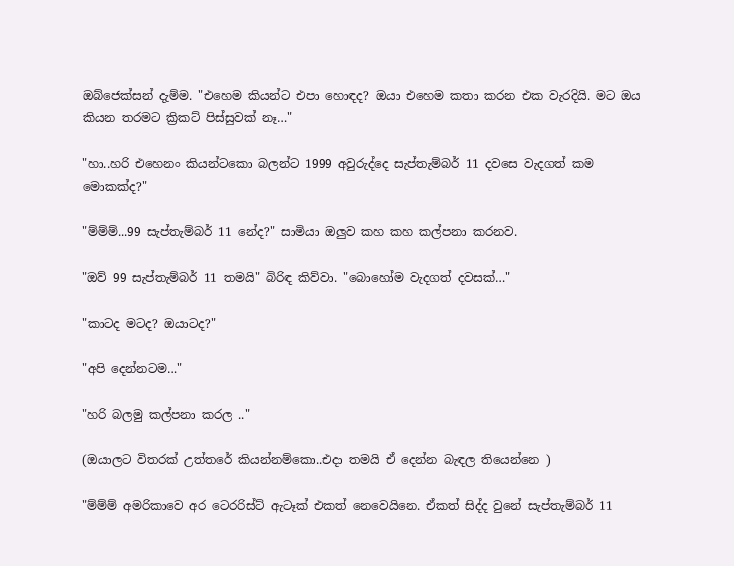ඔබ්ජෙක්සන් දැම්ම. "එහෙම කියන්ට එපා හොඳද? ඔයා එහෙම කතා කරන එක වැරදියි. මට ඔය කියන තරමට ක්‍රිකට් පිස්සුවක් නෑ…"

"හා..හරි එහෙනං කියන්ටකො බලන්ට 1999 අවුරුද්දෙ සැප්තැම්බර් 11 දවසෙ වැදගත් කම මොකක්ද?"

"ම්ම්ම්...99 සැප්තැම්බර් 11 නේද?" සාමියා ඔලුව කහ කහ කල්පනා කරනව.

"ඔව් 99 සැප්තැම්බර් 11 තමයි" බිරිඳ කිව්වා. "බොහෝම වැදගත් දවසක්…"

"කාටද මටද? ඔයාටද?"

"අපි දෙන්නටම…"

"හරි බලමු කල්පනා කරල .."

(ඔයාලට විතරක් උත්තරේ කියන්නම්කො..එදා තමයි ඒ දෙන්න බැඳල තියෙන්නෙ )

"ම්ම්ම් අමරිකාවෙ අර ටෙරරිස්ට් ඇටෑක් එකත් නෙවෙයිනෙ. ඒකත් සිද්ද වුනේ සැප්තැම්බර් 11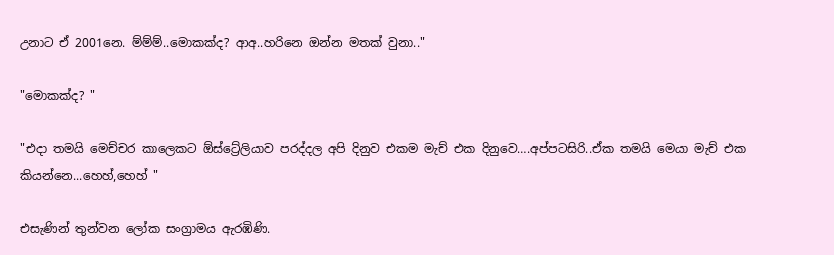උනාට ඒ 2001නෙ. ම්ම්ම්..මොකක්ද? ආඅ..හරිනෙ ඔන්න මතක් වුනා.."

"මොකක්ද? "

"එදා තමයි මෙච්චර කාලෙකට ඕස්ට්‍රේලියාව පරද්දල අපි දිනුව එකම මැච් එක දිනුවෙ….අප්පටසිරි..ඒක තමයි මෙයා මැච් එක කියන්නෙ...හෙහ්,හෙහ් "

එසැණින් තුන්වන ලෝක සංග්‍රාමය ඇරඹිණි.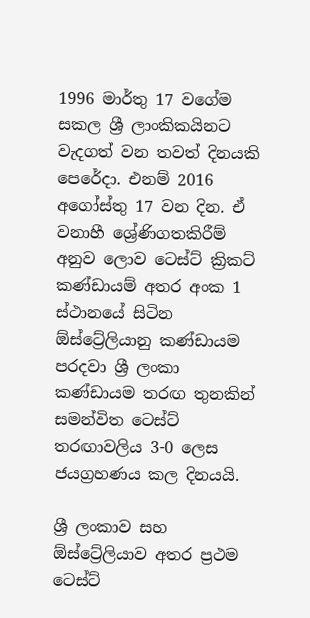1996 මාර්තු 17 වගේම සකල ශ්‍රී ලාංකිකයිනට වැදගත් වන තවත් දිනයකි පෙරේදා. එනම් 2016 අගෝස්තු 17 වන දින. ඒ වනාහී ශ්‍රේණිගතකිරීම් අනුව ලොව ටෙස්ට් ක්‍රිකට් කණ්ඩායම් අතර අංක 1 ස්ථානයේ සිටින ඕස්ට්‍රේලියානු කණ්ඩායම පරදවා ශ්‍රී ලංකා කණ්ඩායම තරඟ තුනකින් සමන්විත ටෙස්ට් තරඟාවලිය 3-0 ලෙස ජයග්‍රහණය කල දිනයයි.

ශ්‍රී ලංකාව සහ ඕස්ට්‍රේලියාව අතර ප්‍රථම ටෙස්ට්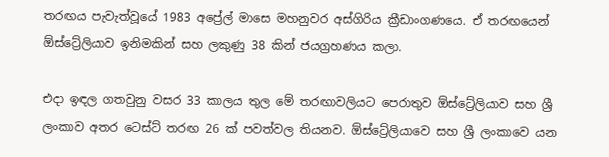තරඟය පැවැත්වූයේ 1983 අප්‍රේල් මාසෙ මහනුවර අස්ගිරිය ක්‍රීඩාංගණයෙ. ඒ තරඟයෙන් ඕස්ට්‍රේලියාව ඉනිමකින් සහ ලකුණු 38 කින් ජයග්‍රහණය කලා.

එදා ඉඳල ගතවුනු වසර 33 කාලය තුල මේ තරඟාවලියට පෙරාතුව ඕස්ට්‍රේලියාව සහ ශ්‍රී ලංකාව අතර ටෙස්ට් තරඟ 26 ක් පවත්වල තියනව. ඕස්ට්‍රේලියාවෙ සහ ශ්‍රී ලංකාවෙ යන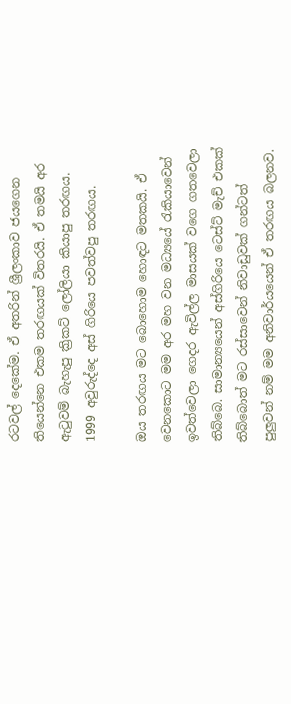රටවල් දෙකේම. ඒ අතරින් ශ්‍රීලංකාව ජයගෙන තියෙන්නෙ එකම තරඟයක් විතරයි. ඒ තමයි අර ඇටුවම් බැහැපු ක්‍රිකට් ලෝලියා කියාපු තරඟය. 1999 අවුරුද්දෙ අස් ගිරියෙ පවත්වපු තරඟය.

ඔය තරඟය මට බොහොම හොඳට මතකයි. ඒ වෙනකොට මම අර මහ වන මධ්‍යයේ රැකියාවෙන් ඉවත්වෙලා ගෙදර ඇවිල්ල මාසයක් වගෙ ගතවෙලා තිබ්බෙ. සාමාන්‍යයෙන් අස්ගිරියෙ ටෙස්ට් මැච් එකක් තිබ්බොත් මට රස්සාවෙන් නිවාඩුවක් ගන්ටත් පුලුවන් නම් මම අනිවාර්යයෙන් ඒ තරඟය බලනව.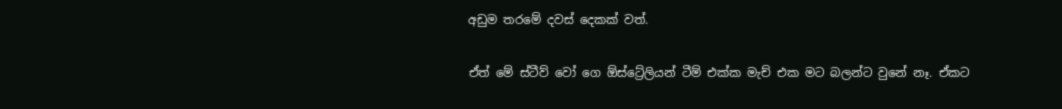අඩුම තරමේ දවස් දෙකක් වත්.

ඒත් මේ ස්ටීව් වෝ ගෙ ඕස්ට්‍රේලියන් ටීම් එක්ක මැච් එක මට බලන්ට වුනේ නෑ. ඒකට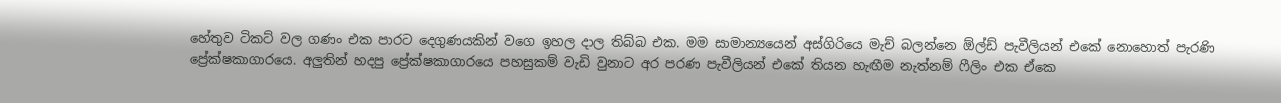හේතුව ටිකට් වල ගණං එක පාරට දෙගුණයකින් වගෙ ඉහල දාල තිබ්බ එක. මම සාමාන්‍යයෙන් අස්ගිරියෙ මැච් බලන්නෙ ඕල්ඩ් පැවීලියන් එකේ නොහොත් පැරණි ප්‍රේක්ෂකාගාරයෙ. අලුතින් හදපු ප්‍රේක්ෂකාගාරයෙ පහසුකම් වැඩි වුනාට අර පරණ පැවීලියන් එකේ තියන හැඟීම නැත්නම් ෆීලිං එක ඒකෙ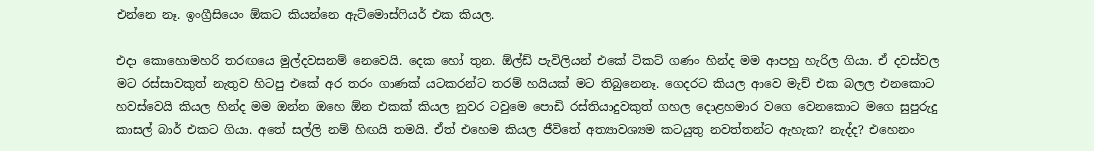එන්නෙ නෑ. ඉංග්‍රීසියෙං ඕකට කියන්නෙ ඇට්මොස්ෆියර් එක කියල.

එදා කොහොමහරි තරඟයෙ මුල්දවසනම් නෙවෙයි. දෙක හෝ තුන. ඕල්ඩ් පැවිලියන් එකේ ටිකට් ගණං හින්ද මම ආපහු හැරිල ගියා. ඒ දවස්වල මට රස්සාවකුත් නැතුව හිටපු එකේ අර තරං ගාණක් යටකරන්ට තරම් හයියක් මට තිබුනෙනෑ. ගෙදරට කියල ආවෙ මැච් එක බලල එනකොට හවස්වෙයි කියල හින්ද මම ඔන්න ඔහෙ ඕන එකක් කියල නුවර ටවුමෙ පොඩි රස්තියාදුවකුත් ගහල දොළහමාර වගෙ වෙනකොට මගෙ සුපුරුදු කාසල් බාර් එකට ගියා. අතේ සල්ලි නම් හිඟයි තමයි. ඒත් එහෙම කියල ජීවිතේ අත්‍යාවශ්‍යම කටයුතු නවත්තන්ට ඇහැක? නැද්ද? එහෙනං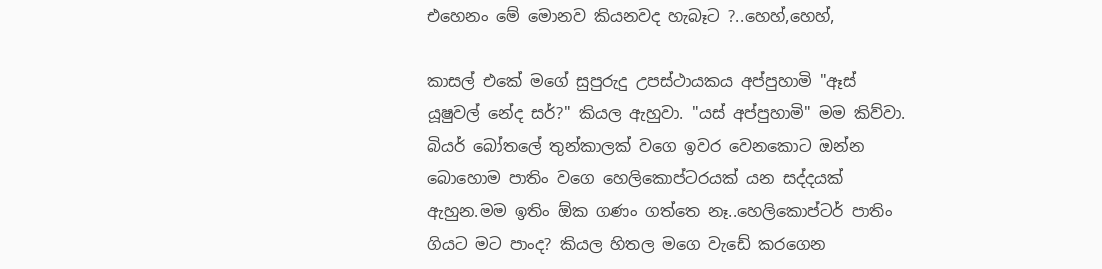එහෙනං මේ මොනව කියනවද හැබෑට ?..හෙහ්,හෙහ්,

කාසල් එකේ මගේ සුපුරුදු උපස්ථායකය අප්පුහාමි "ඈස් යූෂුවල් නේද සර්?" කියල ඇහුවා. "යස් අප්පුහාමි" මම කිව්වා. බියර් බෝතලේ තුන්කාලක් වගෙ ඉවර වෙනකොට ඔන්න බොහොම පාතිං වගෙ හෙලිකොප්ටරයක් යන සද්දයක් ඇහුන.මම ඉතිං ඕක ගණං ගත්තෙ නෑ..හෙලිකොප්ටර් පාතිං ගියට මට පාංද? කියල හිතල මගෙ වැඩේ කරගෙන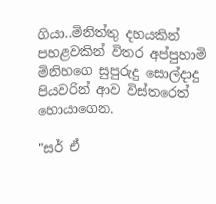ගියා..මිනිත්තු දහයකින් පහළවකින් විතර අප්පුහාමි මිනිහගෙ සුපුරුදු සොල්දාදු පියවරින් ආව විස්තරෙත් හොයාගෙන.

"සර් ඒ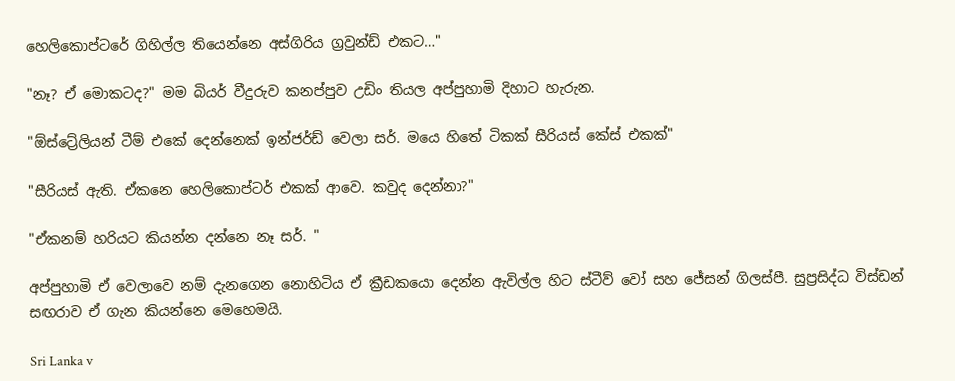හෙලිකොප්ටරේ ගිහිල්ල තියෙන්නෙ අස්ගිරිය ග්‍රවුන්ඩ් එකට…"

"නෑ? ඒ මොකටද?" මම බියර් වීදුරුව කනප්පුව උඩිං තියල අප්පුහාමි දිහාට හැරුන.

"ඕස්ට්‍රේලියන් ටීම් එකේ දෙන්නෙක් ඉන්ජර්ඩ් වෙලා සර්. මයෙ හිතේ ටිකක් සීරියස් කේස් එකක්"

"සීරියස් ඇති. ඒකනෙ හෙලිකොප්ටර් එකක් ආවෙ. කවුද දෙන්නා?"

"ඒකනම් හරියට කියන්න දන්නෙ නෑ සර්. "

අප්පුහාමි ඒ වෙලාවෙ නම් දැනගෙන නොහිටිය ඒ ක්‍රීඩකයො දෙන්න ඇවිල්ල හිට ස්ටීව් වෝ සහ ජේසන් ගිලස්පී. සුප්‍රසිද්ධ විස්ඩන් සඟරාව ඒ ගැන කියන්නෙ මෙහෙමයි.

Sri Lanka v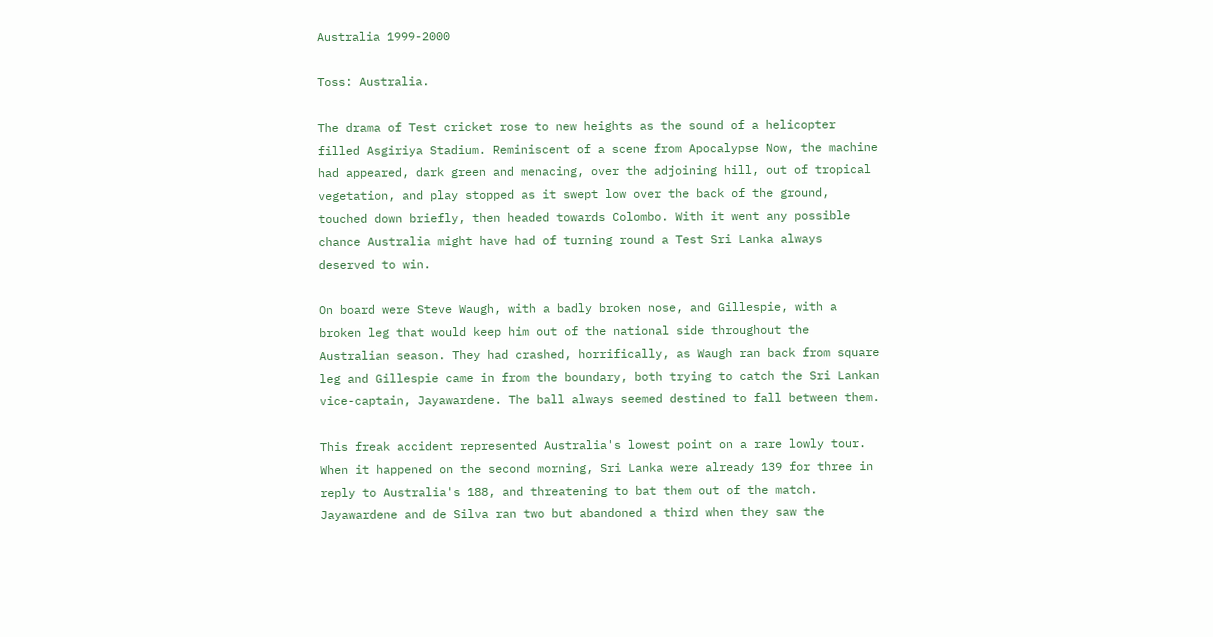Australia 1999-2000

Toss: Australia.

The drama of Test cricket rose to new heights as the sound of a helicopter filled Asgiriya Stadium. Reminiscent of a scene from Apocalypse Now, the machine had appeared, dark green and menacing, over the adjoining hill, out of tropical vegetation, and play stopped as it swept low over the back of the ground, touched down briefly, then headed towards Colombo. With it went any possible chance Australia might have had of turning round a Test Sri Lanka always deserved to win.

On board were Steve Waugh, with a badly broken nose, and Gillespie, with a broken leg that would keep him out of the national side throughout the Australian season. They had crashed, horrifically, as Waugh ran back from square leg and Gillespie came in from the boundary, both trying to catch the Sri Lankan vice-captain, Jayawardene. The ball always seemed destined to fall between them.

This freak accident represented Australia's lowest point on a rare lowly tour. When it happened on the second morning, Sri Lanka were already 139 for three in reply to Australia's 188, and threatening to bat them out of the match. Jayawardene and de Silva ran two but abandoned a third when they saw the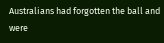Australians had forgotten the ball and were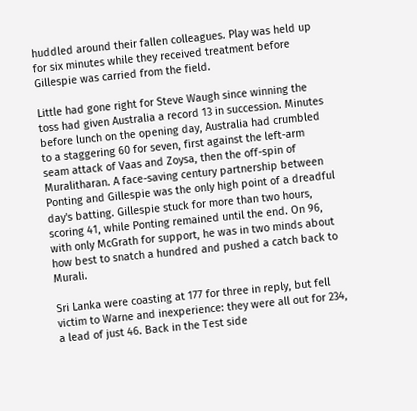huddled around their fallen colleagues. Play was held up for six minutes while they received treatment before Gillespie was carried from the field.

Little had gone right for Steve Waugh since winning the toss had given Australia a record 13 in succession. Minutes before lunch on the opening day, Australia had crumbled to a staggering 60 for seven, first against the left-arm seam attack of Vaas and Zoysa, then the off-spin of Muralitharan. A face-saving century partnership between Ponting and Gillespie was the only high point of a dreadful day's batting. Gillespie stuck for more than two hours, scoring 41, while Ponting remained until the end. On 96, with only McGrath for support, he was in two minds about how best to snatch a hundred and pushed a catch back to Murali.

Sri Lanka were coasting at 177 for three in reply, but fell victim to Warne and inexperience: they were all out for 234, a lead of just 46. Back in the Test side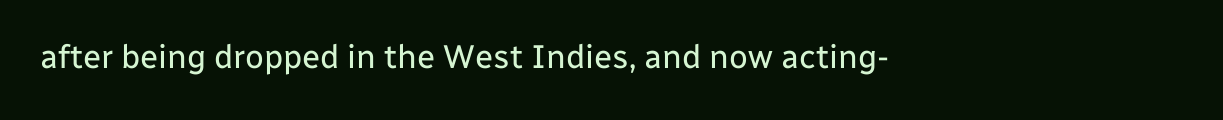after being dropped in the West Indies, and now acting-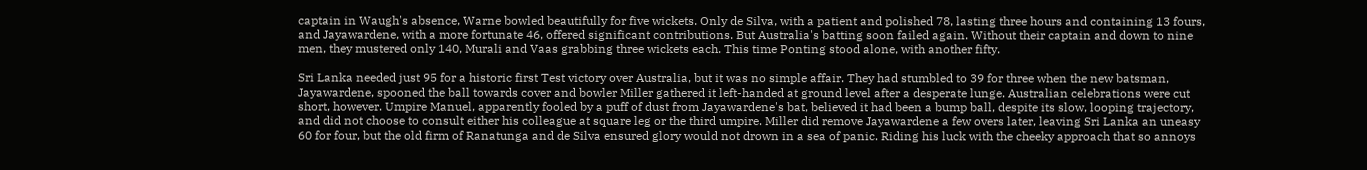captain in Waugh's absence, Warne bowled beautifully for five wickets. Only de Silva, with a patient and polished 78, lasting three hours and containing 13 fours, and Jayawardene, with a more fortunate 46, offered significant contributions. But Australia's batting soon failed again. Without their captain and down to nine men, they mustered only 140, Murali and Vaas grabbing three wickets each. This time Ponting stood alone, with another fifty.

Sri Lanka needed just 95 for a historic first Test victory over Australia, but it was no simple affair. They had stumbled to 39 for three when the new batsman, Jayawardene, spooned the ball towards cover and bowler Miller gathered it left-handed at ground level after a desperate lunge. Australian celebrations were cut short, however. Umpire Manuel, apparently fooled by a puff of dust from Jayawardene's bat, believed it had been a bump ball, despite its slow, looping trajectory, and did not choose to consult either his colleague at square leg or the third umpire. Miller did remove Jayawardene a few overs later, leaving Sri Lanka an uneasy 60 for four, but the old firm of Ranatunga and de Silva ensured glory would not drown in a sea of panic. Riding his luck with the cheeky approach that so annoys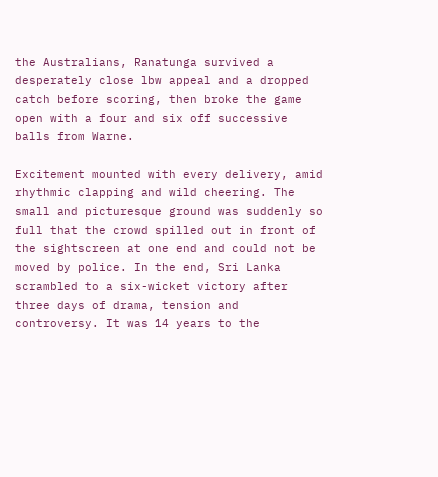the Australians, Ranatunga survived a desperately close lbw appeal and a dropped catch before scoring, then broke the game open with a four and six off successive balls from Warne.

Excitement mounted with every delivery, amid rhythmic clapping and wild cheering. The small and picturesque ground was suddenly so full that the crowd spilled out in front of the sightscreen at one end and could not be moved by police. In the end, Sri Lanka scrambled to a six-wicket victory after three days of drama, tension and controversy. It was 14 years to the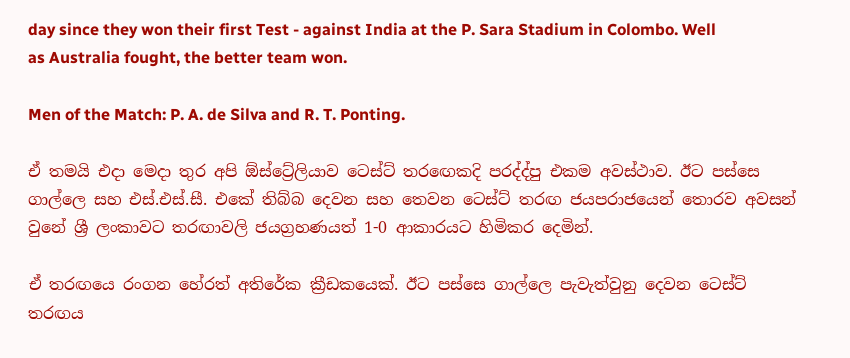day since they won their first Test - against India at the P. Sara Stadium in Colombo. Well as Australia fought, the better team won.

Men of the Match: P. A. de Silva and R. T. Ponting.

ඒ තමයි එදා මෙදා තුර අපි ඕස්ට්‍රේලියාව ටෙස්ට් තරඟෙකදි පරද්ද්පු එකම අවස්ථාව. ඊට පස්සෙ ගාල්ලෙ සහ එස්.එස්.සී. එකේ තිබ්බ දෙවන සහ තෙවන ටෙස්ට් තරඟ ජයපරාජයෙන් තොරව අවසන් වුනේ ශ්‍රී ලංකාවට තරඟාවලි ජයග්‍රහණයත් 1-0 ආකාරයට හිමිකර දෙමින්.

ඒ තරඟයෙ රංගන හේරත් අතිරේක ක්‍රීඩකයෙක්. ඊට පස්සෙ ගාල්ලෙ පැවැත්වුනු දෙවන ටෙස්ට් තරඟය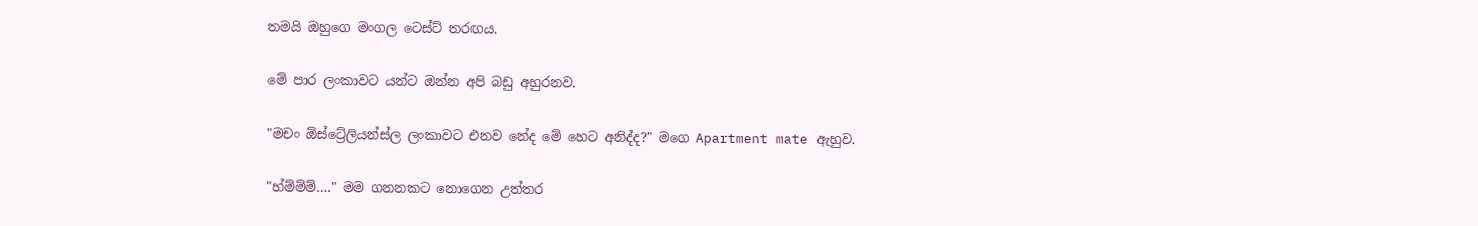තමයි ඔහුගෙ මංගල ටෙස්ට් තරඟය.

මේ පාර ලංකාවට යන්ට ඔන්න අපි බඩු අහුරනව.

"මචං ඕස්ට්‍රේලියන්ස්ල ලංකාවට එනව නේද මේ හෙට අනිද්ද?" මගෙ Apartment mate ඇහුව.

"හ්ම්ම්ම්…." මම ගනනකට නොගෙන උත්තර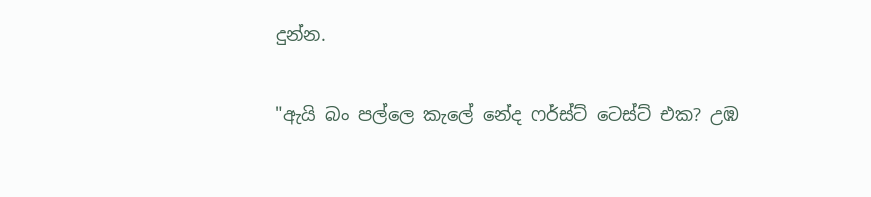දුන්න.

"ඇයි බං පල්ලෙ කැලේ නේද ෆර්ස්ට් ටෙස්ට් එක? උඹ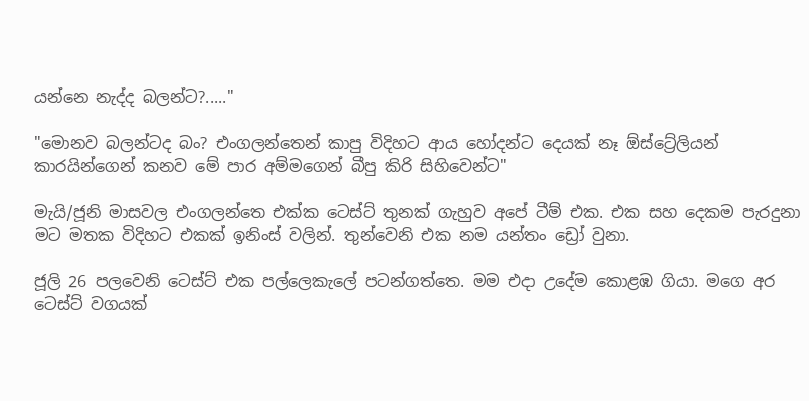යන්නෙ නැද්ද බලන්ට?....."

"මොනව බලන්ටද බං? එංගලන්තෙන් කාපු විදිහට ආය හෝදන්ට දෙයක් නෑ ඕස්ට්‍රේලියන් කාරයින්ගෙන් කනව මේ පාර අම්මගෙන් බීපු කිරි සිහිවෙන්ට"

මැයි/ජූනි මාසවල එංගලන්තෙ එක්ක ටෙස්ට් තුනක් ගැහුව අපේ ටීම් එක. එක සහ දෙකම පැරදුනා මට මතක විදිහට එකක් ඉනිංස් වලින්. තුන්වෙනි එක නම යන්තං ඩ්‍රෝ වුනා.

ජූලි 26 පලවෙනි ටෙස්ට් එක පල්ලෙකැලේ පටන්ගත්තෙ. මම එදා උදේම කොළඹ ගියා. මගෙ අර ටෙස්ට් වගයක්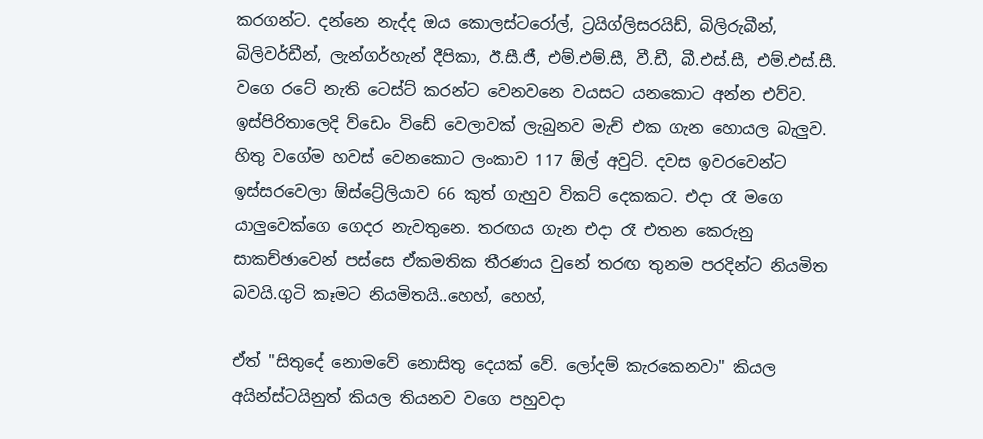කරගන්ට. දන්නෙ නැද්ද ඔය කොලස්ටරෝල්, ට්‍රයිග්ලිසරයිඩ්, බිලිරුබීන්, බිලිවර්ඩීන්, ලැන්ගර්හැන් දීපිකා, ඊ.සී.ජී, එම්.එම්.සී, වී.ඩී, බී.එස්.සී, එම්.එස්.සී. වගෙ රටේ නැති ටෙස්ට් කරන්ට වෙනවනෙ වයසට යනකොට අන්න එව්ව. ඉස්පිරිතාලෙදි ව්ඩෙං විඩේ වෙලාවක් ලැබුනව මැච් එක ගැන හොයල බැලුව. හිතු වගේම හවස් වෙනකොට ලංකාව 117 ඕල් අවුට්. දවස ඉවරවෙන්ට ඉස්සරවෙලා ඕස්ට්‍රේලියාව 66 කුත් ගැහුව විකට් දෙකකට. එදා රෑ මගෙ යාලුවෙක්ගෙ ගෙදර නැවතුනෙ. තරඟය ගැන එදා රෑ එතන කෙරුනු සාකච්ඡාවෙන් පස්සෙ ඒකමතික තීරණය වුනේ තරඟ තුනම පරදින්ට නියමිත බවයි.ගුටි කෑමට නියමිතයි..හෙහ්, හෙහ්,

ඒත් "සිතුදේ නොමවේ නොසිතු දෙයක් වේ. ලෝදම් කැරකෙනවා" කියල අයින්ස්ටයිනුත් කියල තියනව වගෙ පහුවදා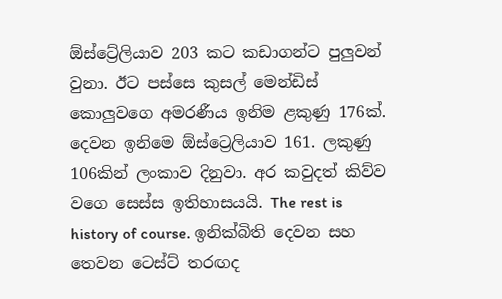ඕස්ට්‍රේලියාව 203 කට කඩාගන්ට පුලුවන් වුනා. ඊට පස්සෙ කුසල් මෙන්ඩිස් කොලුවගෙ අමරණීය ඉනිම ළකුණු 176ක්. දෙවන ඉනිමෙ ඕස්ට්‍රෙලියාව 161. ලකුණු 106කින් ලංකාව දිනුවා. අර කවුදත් කිව්ව වගෙ සෙස්ස ඉතිහාසයයි. The rest is history of course. ඉනික්බිති දෙවන සහ තෙවන ටෙස්ට් තරඟද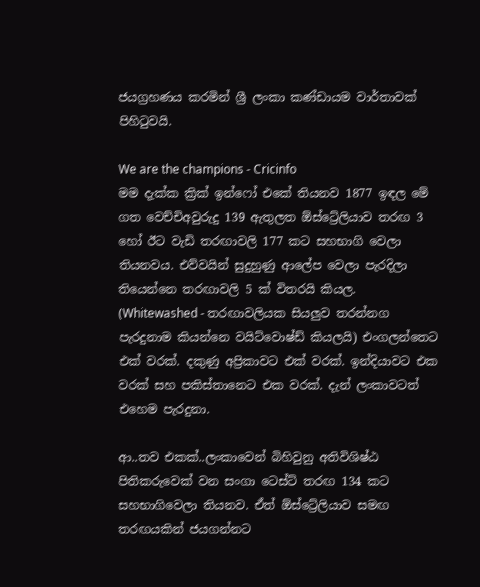ජයග්‍රහණය කරමින් ශ්‍රී ලංකා කණ්ඩායම වාර්තාවක් පිහිටුවයි.

We are the champions - Cricinfo
මම දැක්ක ක්‍රික් ඉන්ෆෝ එකේ තියනව 1877 ඉඳල මේ ගත වෙච්චිඅවුරුදු 139 ඇතුලත ඕස්ට්‍රේලියාව තරඟ 3 හෝ ඊට වැඩි තරඟාවලි 177 කට සහභාගි වෙලා තියනවය. එව්වයින් සුදුහුණු ආලේප වෙලා පැරදිලා තියෙන්නෙ තරඟාවලි 5 ක් විතරයි කියල. (Whitewashed - තරඟාවලියක සියලුව තරන්නග පැරදුනාම කියන්නෙ වයිට්වොෂ්ඩ් කියලයි) එංගලන්තෙට එක් වරක්. දකුණු අප්‍රිකාවට එක් වරක්. ඉන්දියාවට එක වරක් සහ පකිස්තානෙට එක වරක්. දැන් ලංකාවටත් එහෙම පැරදුනා.

ආ..තව එකක්..ලංකාවෙන් බිහිවුනු අතිවිශිෂ්ඨ පිතිකරුවෙක් වන සංගා ටෙස්ට් තරඟ 134 කට සහභාගිවෙලා තියනව. ඒත් ඕස්ට්‍රේලියාව සමඟ තරඟයකින් ජයගන්නට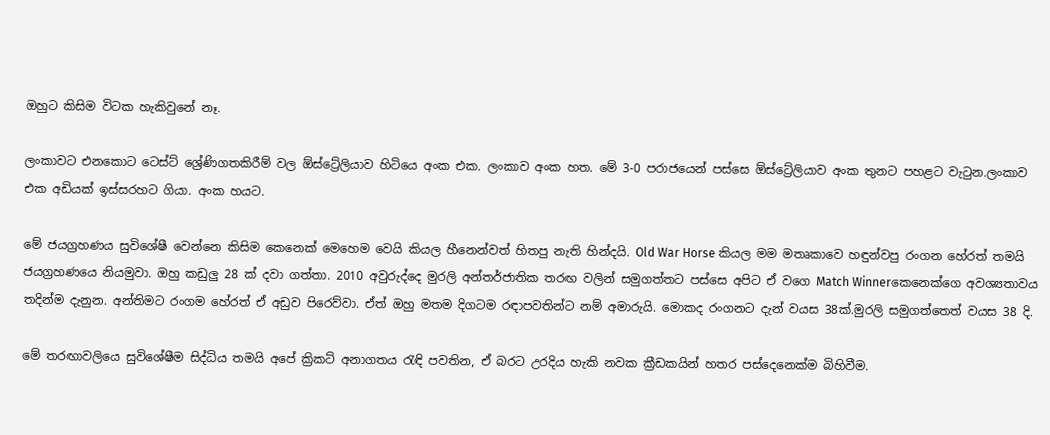ඔහුට කිසිම විටක හැකිවුනේ නෑ.

ලංකාවට එනකොට ටෙස්ට් ශ්‍රේණිගතකිරීම් වල ඕස්ට්‍රේලියාව හිටියෙ අංක එක. ලංකාව අංක හත. මේ 3-0 පරාජයෙන් පස්සෙ ඕස්ට්‍රේලියාව අංක තුනට පහළට වැටුන.ලංකාව එක අඩියක් ඉස්සරහට ගියා. අංක හයට.

මේ ජයග්‍රහණය සුවිශේෂී වෙන්නෙ කිසිම කෙනෙක් මෙහෙම වෙයි කියල හීනෙන්වත් හිතපු නැති හින්දයි. Old War Horse කියල මම මතෘකාවෙ හඳුන්වපු රංගන හේරත් තමයි ජයග්‍රහණයෙ නියමුවා. ඔහු කඩුලු 28 ක් දවා ගත්තා. 2010 අවුරුද්දෙ මුරලි අන්තර්ජාතික තරඟ වලින් සමුගත්තට පස්සෙ අපිට ඒ වගෙ Match Winnerකෙනෙක්ගෙ අවශ්‍යතාවය තදින්ම දැනුන. අන්තිමට රංගම හේරත් ඒ අඩුව පිරෙව්වා. ඒත් ඔහු මතම දිගටම රඳාපවතින්ට නම් අමාරුයි. මොකද රංගනට දැන් වයස 38ක්.මුරලි සමුගත්තෙත් වයස 38 දි.

මේ තරඟාවලියෙ සුවිශේෂීම සිද්ධිය තමයි අපේ ක්‍රිකට් අනාගතය රැඳි පවතින, ඒ බරට උරදිය හැකි නවක ක්‍රීඩකයින් හතර පස්දෙනෙක්ම බිහිවීම.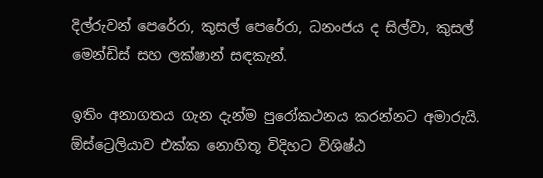දිල්රුවන් පෙරේරා, කුසල් පෙරේරා, ධනංජය ද සිල්වා, කුසල් මෙන්ඩිස් සහ ලක්ෂාන් සඳකැන්.

ඉතිං අනාගතය ගැන දැන්ම පුරෝකථනය කරන්නට අමාරුයි. ඕස්ට්‍රෙලියාව එක්ක නොහිතූ විදිහට විශිෂ්ඨ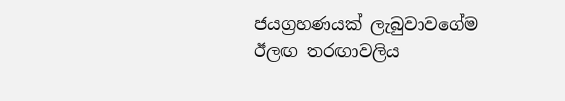ජයග්‍රහණයක් ලැබුවාවගේම ඊලඟ තරඟාවලිය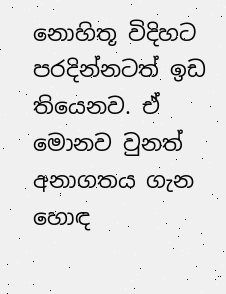නොහිතූ විදිහට පරදින්නටත් ඉඩ තියෙනව. ඒ මොනව වුනත් අනාගතය ගැන හොඳ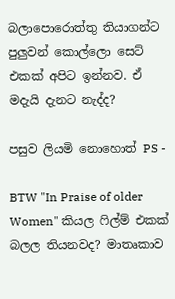බලාපොරොත්තු තියාගන්ට පුලුවන් කොල්ලො සෙට් එකක් අපිට ඉන්නව. ඒ මදැයි දැනට නැද්ද?

පසුව ලියමි නොහොත් PS -

BTW "In Praise of older Women" කියල ෆිල්ම් එකක් බලල තියනවද? මාතෘකාව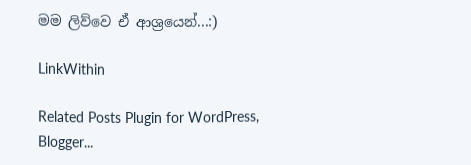මම ලිව්වෙ ඒ ආශ්‍රයෙන්...:)

LinkWithin

Related Posts Plugin for WordPress, Blogger...